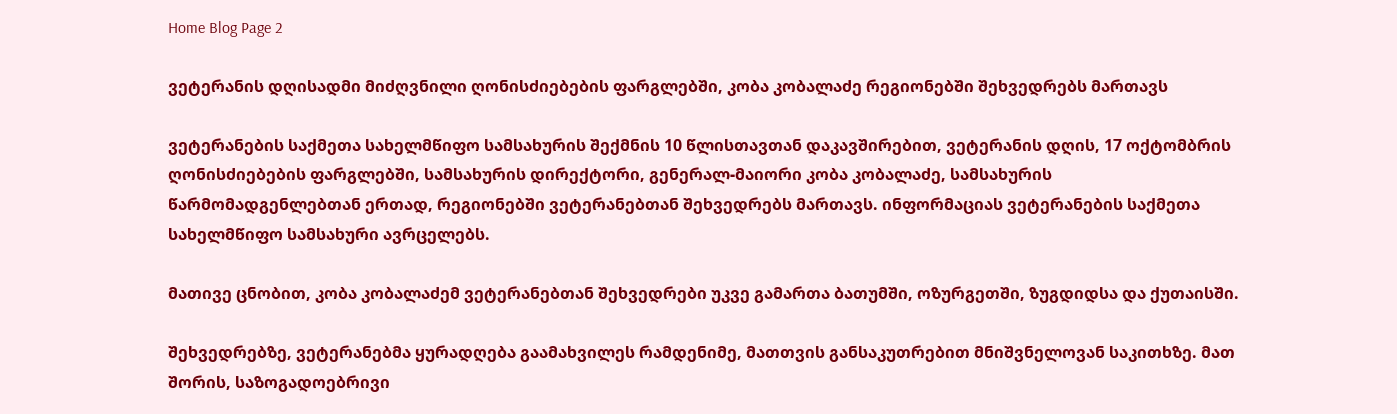Home Blog Page 2

ვეტერანის დღისადმი მიძღვნილი ღონისძიებების ფარგლებში, კობა კობალაძე რეგიონებში შეხვედრებს მართავს

ვეტერანების საქმეთა სახელმწიფო სამსახურის შექმნის 10 წლისთავთან დაკავშირებით, ვეტერანის დღის, 17 ოქტომბრის ღონისძიებების ფარგლებში, სამსახურის დირექტორი, გენერალ-მაიორი კობა კობალაძე, სამსახურის წარმომადგენლებთან ერთად, რეგიონებში ვეტერანებთან შეხვედრებს მართავს. ინფორმაციას ვეტერანების საქმეთა სახელმწიფო სამსახური ავრცელებს.

მათივე ცნობით, კობა კობალაძემ ვეტერანებთან შეხვედრები უკვე გამართა ბათუმში, ოზურგეთში, ზუგდიდსა და ქუთაისში.

შეხვედრებზე, ვეტერანებმა ყურადღება გაამახვილეს რამდენიმე, მათთვის განსაკუთრებით მნიშვნელოვან საკითხზე. მათ შორის, საზოგადოებრივი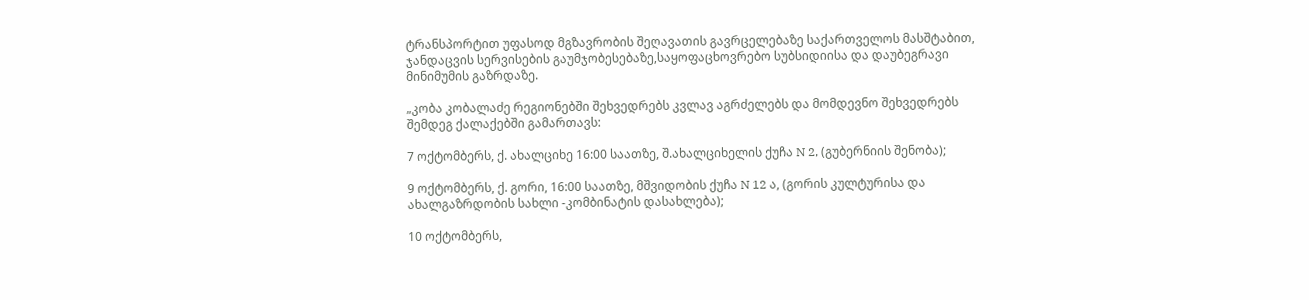ტრანსპორტით უფასოდ მგზავრობის შეღავათის გავრცელებაზე საქართველოს მასშტაბით, ჯანდაცვის სერვისების გაუმჯობესებაზე,საყოფაცხოვრებო სუბსიდიისა და დაუბეგრავი მინიმუმის გაზრდაზე.

„კობა კობალაძე რეგიონებში შეხვედრებს კვლავ აგრძელებს და მომდევნო შეხვედრებს შემდეგ ქალაქებში გამართავს:

7 ოქტომბერს, ქ. ახალციხე 16:00 საათზე, შ.ახალციხელის ქუჩა N 2, (გუბერნიის შენობა);

9 ოქტომბერს, ქ. გორი, 16:00 საათზე, მშვიდობის ქუჩა N 12 ა, (გორის კულტურისა და ახალგაზრდობის სახლი -კომბინატის დასახლება);

10 ოქტომბერს,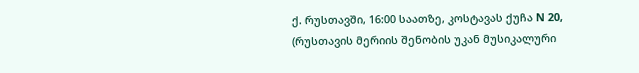ქ. რუსთავში, 16:00 საათზე, კოსტავას ქუჩა N 20, (რუსთავის მერიის შენობის უკან მუსიკალური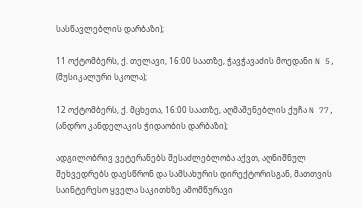სასწავლებლის დარბაზი);

11 ოქტომბერს, ქ. თელავი, 16:00 საათზე, ჭავჭავაძის მოედანი N 5, (მუსიკალური სკოლა);

12 ოქტომბერს, ქ. მცხეთა, 16:00 საათზე, აღმაშენებლის ქუჩა N 77, (ანდრო კანდელაკის ჭიდაობის დარბაზი);

ადგილობრივ ვეტერანებს შესაძლებლობა აქვთ, აღნიშნულ შეხვედრებს დაესწრონ და სამსახურის დირექტორისგან, მათთვის საინტერესო ყველა საკითხზე ამომწურავი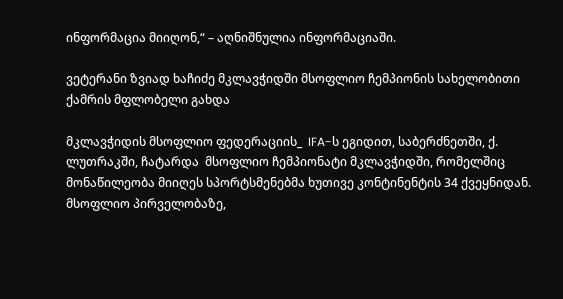ინფორმაცია მიიღონ,“ – აღნიშნულია ინფორმაციაში.

ვეტერანი ზვიად ხაჩიძე მკლავჭიდში მსოფლიო ჩემპიონის სახელობითი ქამრის მფლობელი გახდა

მკლავჭიდის მსოფლიო ფედერაციის_  IFA-ს ეგიდით, საბერძნეთში, ქ. ლუთრაკში, ჩატარდა  მსოფლიო ჩემპიონატი მკლავჭიდში, რომელშიც მონაწილეობა მიიღეს სპორტსმენებმა ხუთივე კონტინენტის 34 ქვეყნიდან. მსოფლიო პირველობაზე,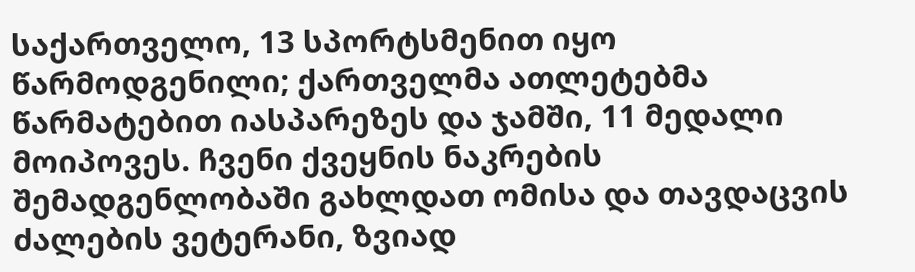საქართველო, 13 სპორტსმენით იყო წარმოდგენილი; ქართველმა ათლეტებმა წარმატებით იასპარეზეს და ჯამში, 11 მედალი მოიპოვეს. ჩვენი ქვეყნის ნაკრების შემადგენლობაში გახლდათ ომისა და თავდაცვის ძალების ვეტერანი, ზვიად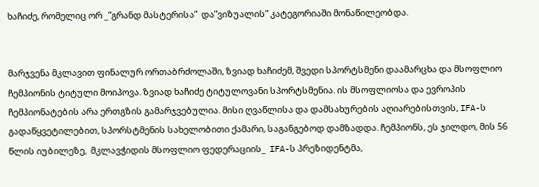ხაჩიძე, რომელიც ორ _”გრანდ მასტერისა”  და”ვიზუალის” კატეგორიაში მონაწილეობდა.


მარჯვენა მკლავით ფინალურ ორთაბრძოლაში, ზვიად ხაჩიძემ, შვედი სპორტსმენი დაამარცხა და მსოფლიო ჩემპიონის ტიტული მოიპოვა. ზვიად ხაჩიძე ტიტულოვანი სპორტსმენია. ის მსოფლიოსა და ევროპის ჩემპიონატების არა ერთგზის გამარჯვებულია. მისი ღვაწლისა და დამსახურების აღიარებისთვის, IFA-ს გადაწყვეტილებით, სპორსტმენის სახელობითი ქამარი, საგანგებოდ დამზადდა. ჩემპიონს, ეს ჯილდო, მის 56 წლის იუბილეზე,  მკლავჭიდის მსოფლიო ფედერაციის_  IFA-ს პრეზიდენტმა,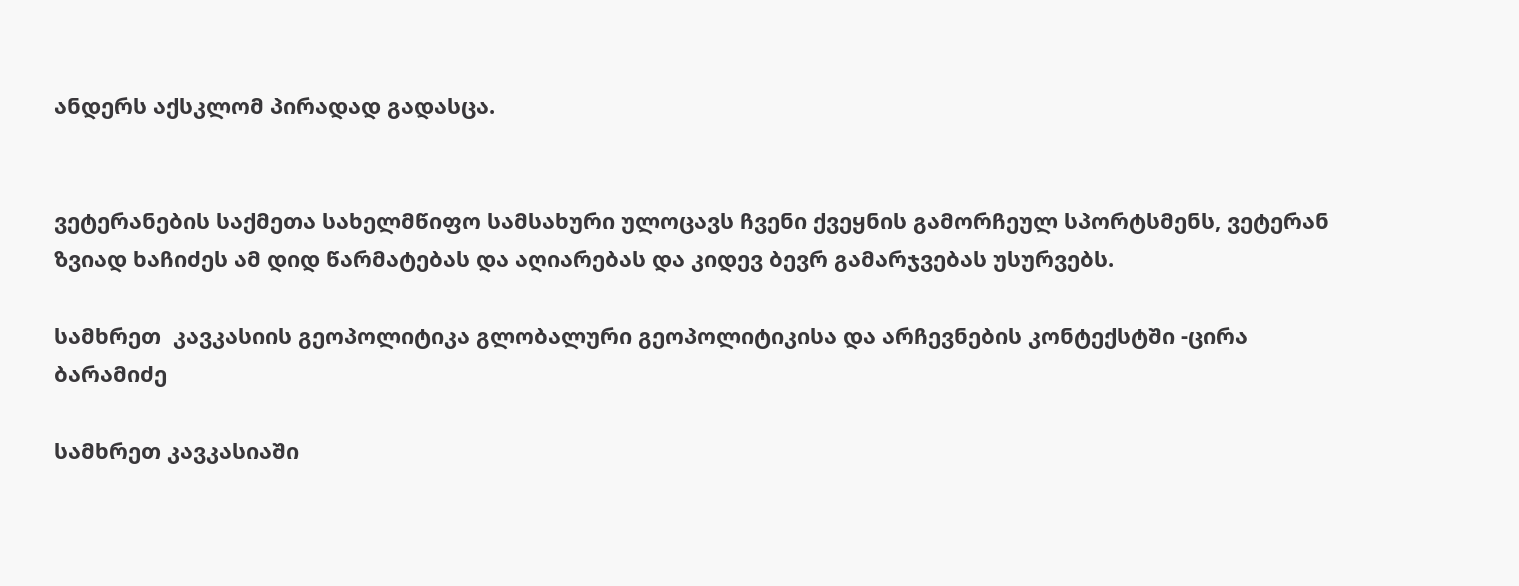ანდერს აქსკლომ პირადად გადასცა.


ვეტერანების საქმეთა სახელმწიფო სამსახური ულოცავს ჩვენი ქვეყნის გამორჩეულ სპორტსმენს, ვეტერან ზვიად ხაჩიძეს ამ დიდ წარმატებას და აღიარებას და კიდევ ბევრ გამარჯვებას უსურვებს.

სამხრეთ  კავკასიის გეოპოლიტიკა გლობალური გეოპოლიტიკისა და არჩევნების კონტექსტში -ცირა ბარამიძე

სამხრეთ კავკასიაში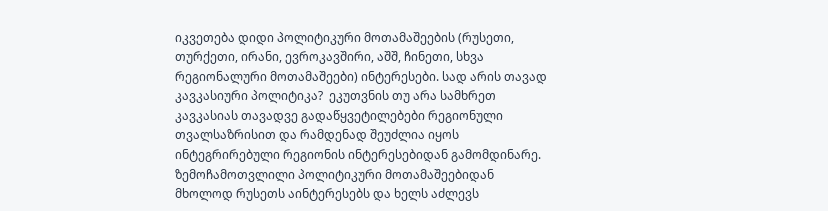იკვეთება დიდი პოლიტიკური მოთამაშეების (რუსეთი, თურქეთი, ირანი, ევროკავშირი, აშშ, ჩინეთი, სხვა რეგიონალური მოთამაშეები) ინტერესები. სად არის თავად კავკასიური პოლიტიკა?  ეკუთვნის თუ არა სამხრეთ კავკასიას თავადვე გადაწყვეტილებები რეგიონული თვალსაზრისით და რამდენად შეუძლია იყოს ინტეგრირებული რეგიონის ინტერესებიდან გამომდინარე.  ზემოჩამოთვლილი პოლიტიკური მოთამაშეებიდან მხოლოდ რუსეთს აინტერესებს და ხელს აძლევს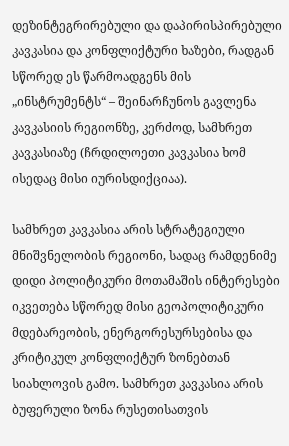დეზინტეგრირებული და დაპირისპირებული კავკასია და კონფლიქტური ხაზები, რადგან სწორედ ეს წარმოადგენს მის „ინსტრუმენტს“ – შეინარჩუნოს გავლენა კავკასიის რეგიონზე, კერძოდ, სამხრეთ კავკასიაზე (ჩრდილოეთი კავკასია ხომ ისედაც მისი იურისდიქციაა).

სამხრეთ კავკასია არის სტრატეგიული მნიშვნელობის რეგიონი, სადაც რამდენიმე დიდი პოლიტიკური მოთამაშის ინტერესები იკვეთება სწორედ მისი გეოპოლიტიკური მდებარეობის, ენერგორესურსებისა და კრიტიკულ კონფლიქტურ ზონებთან სიახლოვის გამო. სამხრეთ კავკასია არის ბუფერული ზონა რუსეთისათვის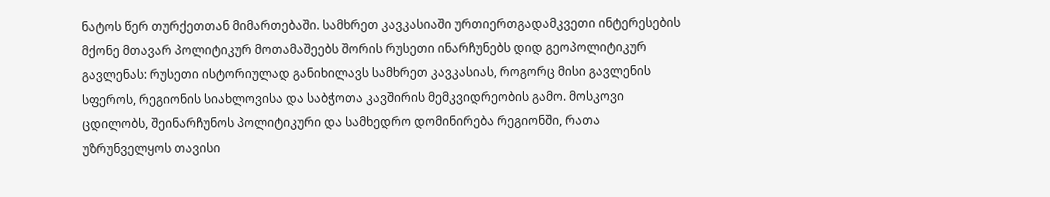ნატოს წერ თურქეთთან მიმართებაში. სამხრეთ კავკასიაში ურთიერთგადამკვეთი ინტერესების მქონე მთავარ პოლიტიკურ მოთამაშეებს შორის რუსეთი ინარჩუნებს დიდ გეოპოლიტიკურ გავლენას: რუსეთი ისტორიულად განიხილავს სამხრეთ კავკასიას, როგორც მისი გავლენის სფეროს, რეგიონის სიახლოვისა და საბჭოთა კავშირის მემკვიდრეობის გამო. მოსკოვი ცდილობს, შეინარჩუნოს პოლიტიკური და სამხედრო დომინირება რეგიონში, რათა უზრუნველყოს თავისი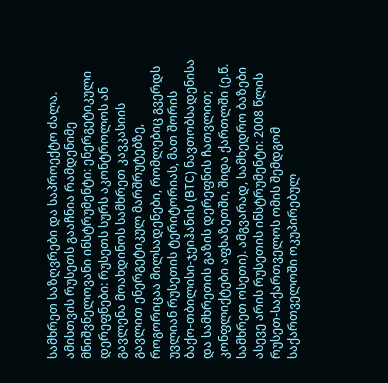სამხრეთ საზღვრები და საპროექტო ძალა. ამისთვის რუსეთს გააჩნია რამდენიმე მნიშვნელოვანი ინსტრუმენტი: ენერგეტიკული დერეფნები: რუსეთს სურს აკონტროლოს ან გავლენა მოახდინოს სამხრეთ კავკასიის გავლით ენერგეტიკულ მარშრუტებზე, როგორიცაა მილსადენები, რომლებიც გვერდს უვლიან რუსეთის ტერიტორიას, მათ შორის ბაქო-თბილისი-ჯეიჰანის (BTC) ნავთობსადენისა და სამხრეთის გაზის დერეფნის ჩათვლით; კონფლიქტები აფხაზეთში, შიდა ქართლში (ე.წ. სამხრეთ ოსეთი). ამგვარად, სამხედრო ბაზები  ასევე არის რუსეთის ინსტრუმენტი: 2008 წლის რუსეთ-საქართველოს ომის შემდგომ საქართველოში ოკუპირებულ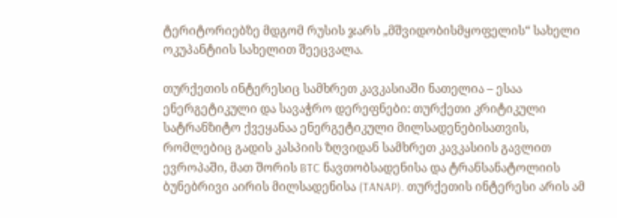ტერიტორიებზე მდგომ რუსის ჯარს „მშვიდობისმყოფელის“ სახელი ოკუპანტიის სახელით შეეცვალა.

თურქეთის ინტერესიც სამხრეთ კავკასიაში ნათელია – ესაა ენერგეტიკული და სავაჭრო დერეფნები: თურქეთი კრიტიკული სატრანზიტო ქვეყანაა ენერგეტიკული მილსადენებისათვის, რომლებიც გადის კასპიის ზღვიდან სამხრეთ კავკასიის გავლით ევროპაში, მათ შორის BTC ნავთობსადენისა და ტრანსანატოლიის ბუნებრივი აირის მილსადენისა (TANAP). თურქეთის ინტერესი არის ამ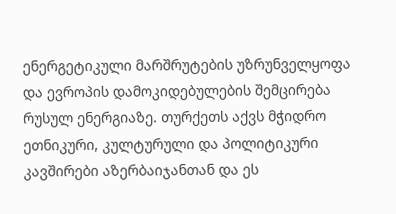ენერგეტიკული მარშრუტების უზრუნველყოფა და ევროპის დამოკიდებულების შემცირება რუსულ ენერგიაზე. თურქეთს აქვს მჭიდრო ეთნიკური, კულტურული და პოლიტიკური კავშირები აზერბაიჯანთან და ეს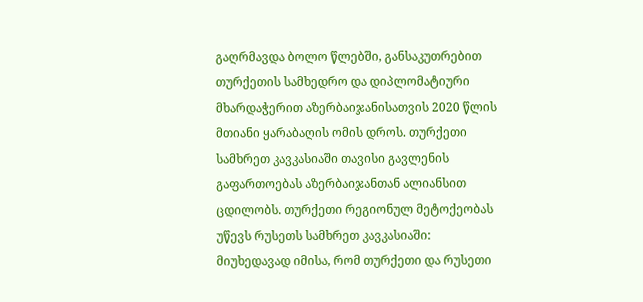გაღრმავდა ბოლო წლებში, განსაკუთრებით თურქეთის სამხედრო და დიპლომატიური მხარდაჭერით აზერბაიჯანისათვის 2020 წლის მთიანი ყარაბაღის ომის დროს. თურქეთი სამხრეთ კავკასიაში თავისი გავლენის გაფართოებას აზერბაიჯანთან ალიანსით ცდილობს. თურქეთი რეგიონულ მეტოქეობას უწევს რუსეთს სამხრეთ კავკასიაში: მიუხედავად იმისა, რომ თურქეთი და რუსეთი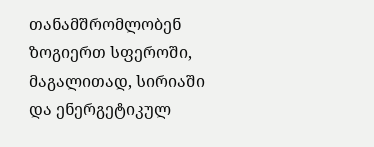თანამშრომლობენ ზოგიერთ სფეროში, მაგალითად, სირიაში და ენერგეტიკულ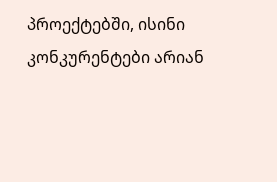პროექტებში, ისინი კონკურენტები არიან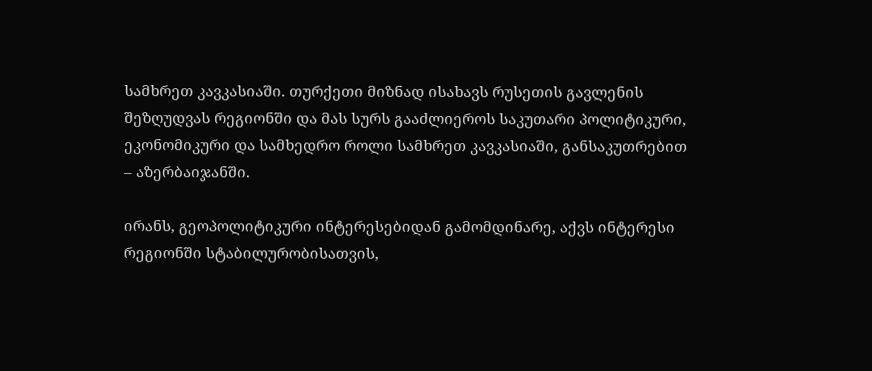სამხრეთ კავკასიაში. თურქეთი მიზნად ისახავს რუსეთის გავლენის შეზღუდვას რეგიონში და მას სურს გააძლიეროს საკუთარი პოლიტიკური, ეკონომიკური და სამხედრო როლი სამხრეთ კავკასიაში, განსაკუთრებით – აზერბაიჯანში.

ირანს, გეოპოლიტიკური ინტერესებიდან გამომდინარე, აქვს ინტერესი რეგიონში სტაბილურობისათვის,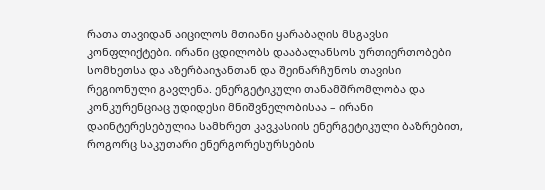რათა თავიდან აიცილოს მთიანი ყარაბაღის მსგავსი კონფლიქტები. ირანი ცდილობს დააბალანსოს ურთიერთობები სომხეთსა და აზერბაიჯანთან და შეინარჩუნოს თავისი რეგიონული გავლენა. ენერგეტიკული თანამშრომლობა და კონკურენციაც უდიდესი მნიშვნელობისაა – ირანი დაინტერესებულია სამხრეთ კავკასიის ენერგეტიკული ბაზრებით, როგორც საკუთარი ენერგორესურსების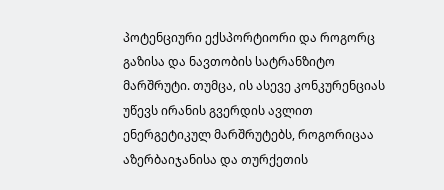პოტენციური ექსპორტიორი და როგორც გაზისა და ნავთობის სატრანზიტო მარშრუტი. თუმცა, ის ასევე კონკურენციას უწევს ირანის გვერდის ავლით ენერგეტიკულ მარშრუტებს, როგორიცაა აზერბაიჯანისა და თურქეთის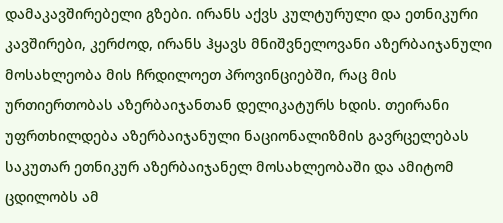დამაკავშირებელი გზები. ირანს აქვს კულტურული და ეთნიკური კავშირები, კერძოდ, ირანს ჰყავს მნიშვნელოვანი აზერბაიჯანული მოსახლეობა მის ჩრდილოეთ პროვინციებში, რაც მის ურთიერთობას აზერბაიჯანთან დელიკატურს ხდის. თეირანი უფრთხილდება აზერბაიჯანული ნაციონალიზმის გავრცელებას საკუთარ ეთნიკურ აზერბაიჯანელ მოსახლეობაში და ამიტომ ცდილობს ამ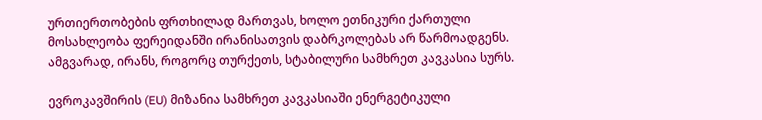ურთიერთობების ფრთხილად მართვას, ხოლო ეთნიკური ქართული მოსახლეობა ფერეიდანში ირანისათვის დაბრკოლებას არ წარმოადგენს. ამგვარად, ირანს, როგორც თურქეთს, სტაბილური სამხრეთ კავკასია სურს.

ევროკავშირის (EU) მიზანია სამხრეთ კავკასიაში ენერგეტიკული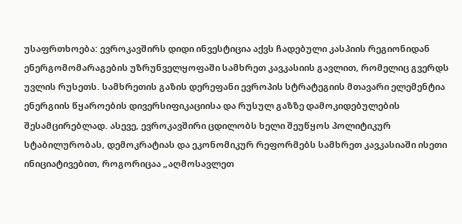უსაფრთხოება: ევროკავშირს დიდი ინვესტიცია აქვს ჩადებული კასპიის რეგიონიდან ენერგომომარაგების უზრუნველყოფაში სამხრეთ კავკასიის გავლით, რომელიც გვერდს უვლის რუსეთს. სამხრეთის გაზის დერეფანი ევროპის სტრატეგიის მთავარი ელემენტია ენერგიის წყაროების დივერსიფიკაციისა და რუსულ გაზზე დამოკიდებულების შესამცირებლად. ასევე, ევროკავშირი ცდილობს ხელი შეუწყოს პოლიტიკურ სტაბილურობას, დემოკრატიას და ეკონომიკურ რეფორმებს სამხრეთ კავკასიაში ისეთი ინიციატივებით, როგორიცაა „აღმოსავლეთ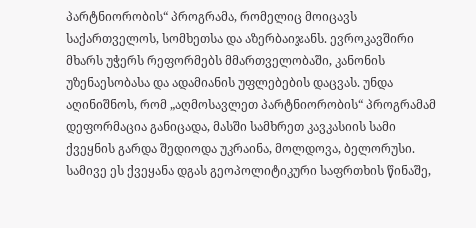პარტნიორობის“ პროგრამა, რომელიც მოიცავს საქართველოს, სომხეთსა და აზერბაიჯანს. ევროკავშირი მხარს უჭერს რეფორმებს მმართველობაში, კანონის უზენაესობასა და ადამიანის უფლებების დაცვას. უნდა აღინიშნოს, რომ „აღმოსავლეთ პარტნიორობის“ პროგრამამ დეფორმაცია განიცადა, მასში სამხრეთ კავკასიის სამი ქვეყნის გარდა შედიოდა უკრაინა, მოლდოვა, ბელორუსი. სამივე ეს ქვეყანა დგას გეოპოლიტიკური საფრთხის წინაშე,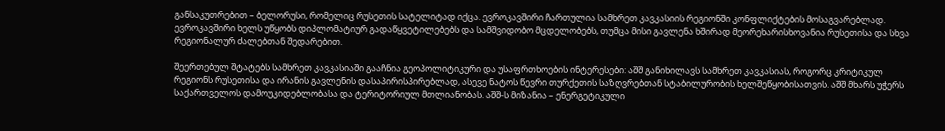განსაკუთრებით – ბელორუსი, რომელიც რუსეთის სატელიტად იქცა. ევროკავშირი ჩართულია სამხრეთ კავკასიის რეგიონში კონფლიქტების მოსაგვარებლად. ევროკავშირი ხელს უწყობს დიპლომატიურ გადაწყვეტილებებს და სამშვიდობო მცდელობებს, თუმცა მისი გავლენა ხშირად მეორეხარისხოვანია რუსეთისა და სხვა რეგიონალურ ძალებთან შედარებით.

შეერთებულ შტატებს სამხრეთ კავკასიაში გააჩნია გეოპოლიტიკური და უსაფრთხოების ინტერესები: აშშ განიხილავს სამხრეთ კავკასიას, როგორც კრიტიკულ რეგიონს რუსეთისა და ირანის გავლენის დასაპირისპირებლად, ასევე ნატოს წევრი თურქეთის საზღვრებთან სტაბილურობის ხელშეწყობისათვის. აშშ მხარს უჭერს საქართველოს დამოუკიდებლობასა და ტერიტორიულ მთლიანობას. აშშ-ს მიზანია – ენერგეტიკული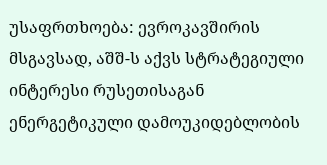უსაფრთხოება: ევროკავშირის მსგავსად, აშშ-ს აქვს სტრატეგიული ინტერესი რუსეთისაგან ენერგეტიკული დამოუკიდებლობის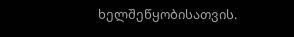ხელშეწყობისათვის.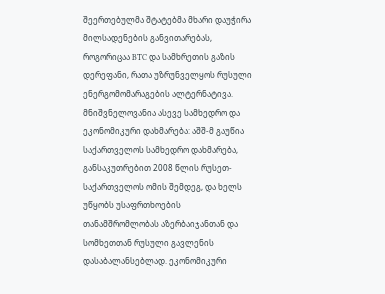შეერთებულმა შტატებმა მხარი დაუჭირა მილსადენების განვითარებას, როგორიცაა BTC და სამხრეთის გაზის დერეფანი, რათა უზრუნველყოს რუსული ენერგომომარაგების ალტერნატივა. მნიშვნელოვანია ასევე სამხედრო და ეკონომიკური დახმარება: აშშ-მ გაუწია საქართველოს სამხედრო დახმარება, განსაკუთრებით 2008 წლის რუსეთ-საქართველოს ომის შემდეგ, და ხელს უწყობს უსაფრთხოების თანამშრომლობას აზერბაიჯანთან და სომხეთთან რუსული გავლენის დასაბალანსებლად. ეკონომიკური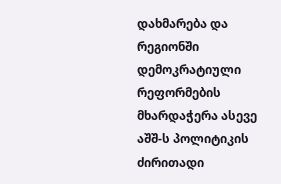დახმარება და რეგიონში დემოკრატიული რეფორმების მხარდაჭერა ასევე აშშ-ს პოლიტიკის ძირითადი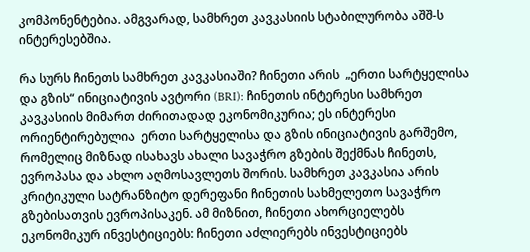კომპონენტებია. ამგვარად, სამხრეთ კავკასიის სტაბილურობა აშშ-ს ინტერესებშია.

რა სურს ჩინეთს სამხრეთ კავკასიაში? ჩინეთი არის  „ერთი სარტყელისა და გზის“ ინიციატივის ავტორი (BRI): ჩინეთის ინტერესი სამხრეთ კავკასიის მიმართ ძირითადად ეკონომიკურია; ეს ინტერესი ორიენტირებულია  ერთი სარტყელისა და გზის ინიციატივის გარშემო, რომელიც მიზნად ისახავს ახალი სავაჭრო გზების შექმნას ჩინეთს, ევროპასა და ახლო აღმოსავლეთს შორის. სამხრეთ კავკასია არის კრიტიკული სატრანზიტო დერეფანი ჩინეთის სახმელეთო სავაჭრო გზებისათვის ევროპისაკენ. ამ მიზნით, ჩინეთი ახორციელებს ეკონომიკურ ინვესტიციებს: ჩინეთი აძლიერებს ინვესტიციებს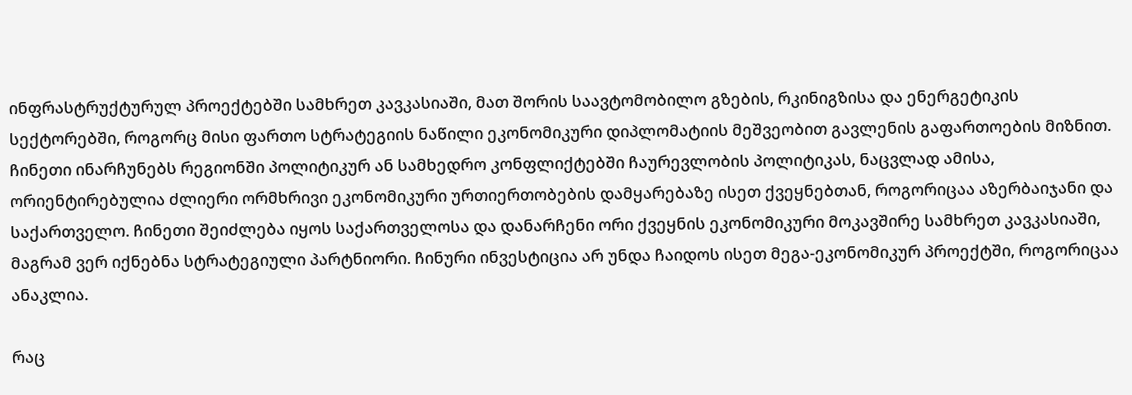ინფრასტრუქტურულ პროექტებში სამხრეთ კავკასიაში, მათ შორის საავტომობილო გზების, რკინიგზისა და ენერგეტიკის სექტორებში, როგორც მისი ფართო სტრატეგიის ნაწილი ეკონომიკური დიპლომატიის მეშვეობით გავლენის გაფართოების მიზნით. ჩინეთი ინარჩუნებს რეგიონში პოლიტიკურ ან სამხედრო კონფლიქტებში ჩაურევლობის პოლიტიკას, ნაცვლად ამისა, ორიენტირებულია ძლიერი ორმხრივი ეკონომიკური ურთიერთობების დამყარებაზე ისეთ ქვეყნებთან, როგორიცაა აზერბაიჯანი და საქართველო. ჩინეთი შეიძლება იყოს საქართველოსა და დანარჩენი ორი ქვეყნის ეკონომიკური მოკავშირე სამხრეთ კავკასიაში, მაგრამ ვერ იქნებნა სტრატეგიული პარტნიორი. ჩინური ინვესტიცია არ უნდა ჩაიდოს ისეთ მეგა-ეკონომიკურ პროექტში, როგორიცაა ანაკლია.

რაც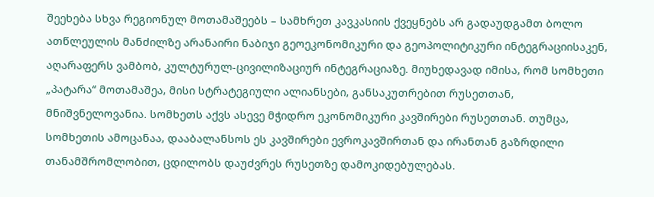შეეხება სხვა რეგიონულ მოთამაშეებს – სამხრეთ კავკასიის ქვეყნებს არ გადაუდგამთ ბოლო ათწლეულის მანძილზე არანაირი ნაბიჯი გეოეკონომიკური და გეოპოლიტიკური ინტეგრაციისაკენ, აღარაფერს ვამბობ, კულტურულ-ცივილიზაციურ ინტეგრაციაზე. მიუხედავად იმისა, რომ სომხეთი „პატარა“ მოთამაშეა, მისი სტრატეგიული ალიანსები, განსაკუთრებით რუსეთთან, მნიშვნელოვანია. სომხეთს აქვს ასევე მჭიდრო ეკონომიკური კავშირები რუსეთთან. თუმცა, სომხეთის ამოცანაა, დააბალანსოს ეს კავშირები ევროკავშირთან და ირანთან გაზრდილი თანამშრომლობით, ცდილობს დაუძვრეს რუსეთზე დამოკიდებულებას.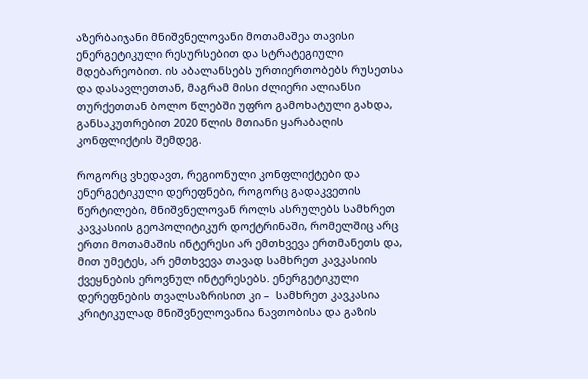აზერბაიჯანი მნიშვნელოვანი მოთამაშეა თავისი ენერგეტიკული რესურსებით და სტრატეგიული მდებარეობით. ის აბალანსებს ურთიერთობებს რუსეთსა და დასავლეთთან, მაგრამ მისი ძლიერი ალიანსი თურქეთთან ბოლო წლებში უფრო გამოხატული გახდა, განსაკუთრებით 2020 წლის მთიანი ყარაბაღის კონფლიქტის შემდეგ.

როგორც ვხედავთ, რეგიონული კონფლიქტები და ენერგეტიკული დერეფნები, როგორც გადაკვეთის წერტილები, მნიშვნელოვან როლს ასრულებს სამხრეთ კავკასიის გეოპოლიტიკურ დოქტრინაში, რომელშიც არც ერთი მოთამაშის ინტერესი არ ემთხვევა ერთმანეთს და, მით უმეტეს, არ ემთხვევა თავად სამხრეთ კავკასიის ქვეყნების ეროვნულ ინტერესებს. ენერგეტიკული დერეფნების თვალსაზრისით კი –  სამხრეთ კავკასია კრიტიკულად მნიშვნელოვანია ნავთობისა და გაზის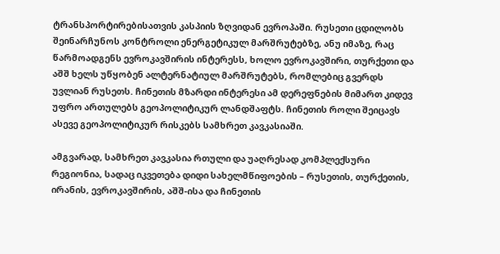ტრანსპორტირებისათვის კასპიის ზღვიდან ევროპაში. რუსეთი ცდილობს შეინარჩუნოს კონტროლი ენერგეტიკულ მარშრუტებზე, ანუ იმაზე, რაც წარმოადგენს ევროკავშირის ინტერესს, ხოლო ევროკავშირი, თურქეთი და აშშ ხელს უწყობენ ალტერნატიულ მარშრუტებს, რომლებიც გვერდს უვლიან რუსეთს. ჩინეთის მზარდი ინტერესი ამ დერეფნების მიმართ კიდევ უფრო ართულებს გეოპოლიტიკურ ლანდშაფტს. ჩინეთის როლი შეიცავს ასევე გეოპოლიტიკურ რისკებს სამხრეთ კავკასიაში.

ამგვარად, სამხრეთ კავკასია რთული და უაღრესად კომპლექსური რეგიონია, სადაც იკვეთება დიდი სახელმწიფოების – რუსეთის, თურქეთის, ირანის, ევროკავშირის, აშშ-ისა და ჩინეთის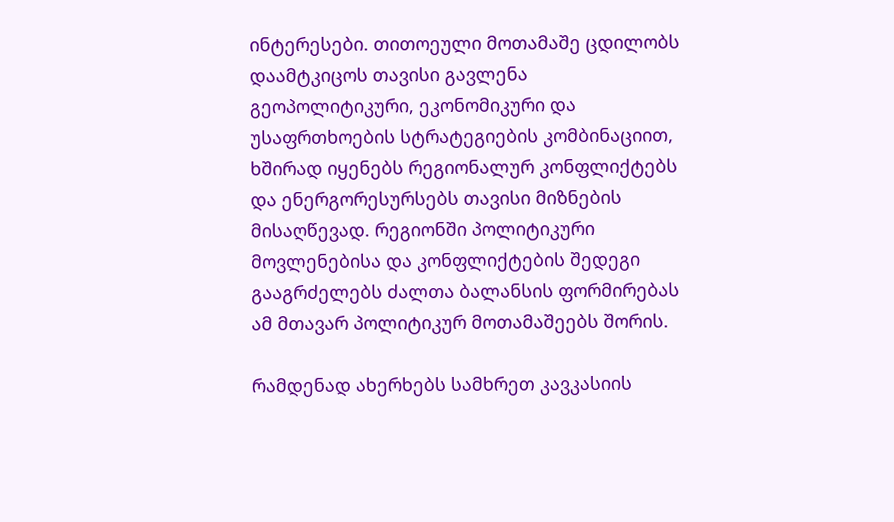ინტერესები. თითოეული მოთამაშე ცდილობს დაამტკიცოს თავისი გავლენა გეოპოლიტიკური, ეკონომიკური და უსაფრთხოების სტრატეგიების კომბინაციით, ხშირად იყენებს რეგიონალურ კონფლიქტებს და ენერგორესურსებს თავისი მიზნების მისაღწევად. რეგიონში პოლიტიკური მოვლენებისა და კონფლიქტების შედეგი გააგრძელებს ძალთა ბალანსის ფორმირებას ამ მთავარ პოლიტიკურ მოთამაშეებს შორის.

რამდენად ახერხებს სამხრეთ კავკასიის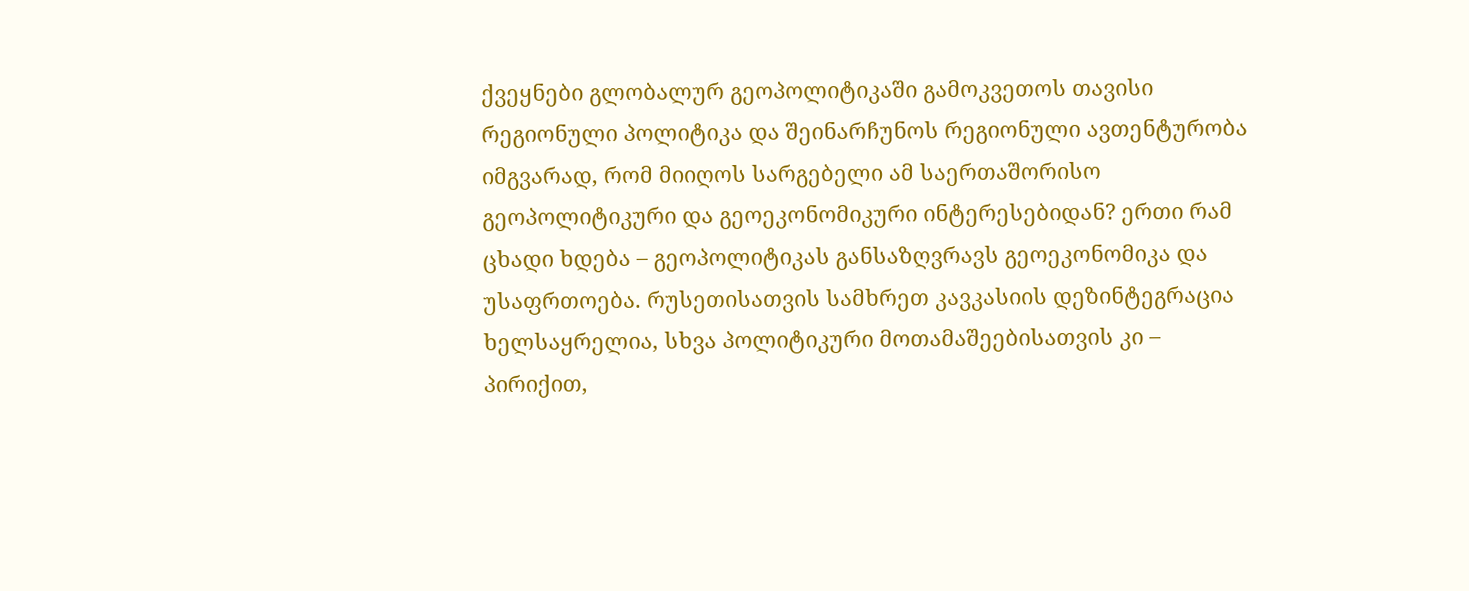ქვეყნები გლობალურ გეოპოლიტიკაში გამოკვეთოს თავისი რეგიონული პოლიტიკა და შეინარჩუნოს რეგიონული ავთენტურობა იმგვარად, რომ მიიღოს სარგებელი ამ საერთაშორისო გეოპოლიტიკური და გეოეკონომიკური ინტერესებიდან? ერთი რამ ცხადი ხდება – გეოპოლიტიკას განსაზღვრავს გეოეკონომიკა და უსაფრთოება. რუსეთისათვის სამხრეთ კავკასიის დეზინტეგრაცია ხელსაყრელია, სხვა პოლიტიკური მოთამაშეებისათვის კი – პირიქით,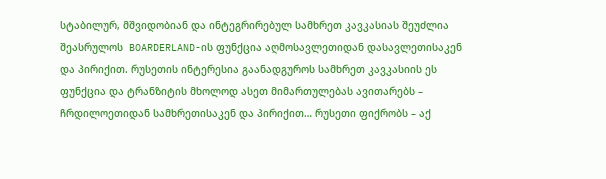სტაბილურ, მშვიდობიან და ინტეგრირებულ სამხრეთ კავკასიას შეუძლია შეასრულოს  BOARDERLAND-ის ფუნქცია აღმოსავლეთიდან დასავლეთისაკენ და პირიქით. რუსეთის ინტერესია გაანადგუროს სამხრეთ კავკასიის ეს ფუნქცია და ტრანზიტის მხოლოდ ასეთ მიმართულებას ავითარებს – ჩრდილოეთიდან სამხრეთისაკენ და პირიქით… რუსეთი ფიქრობს – აქ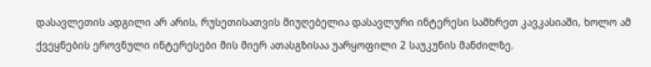დასავლეთის ადგილი არ არის, რუსეთისათვის მიუღებელია დასავლური ინტერესი სამხრეთ კავკასიაში, ხოლო ამ ქვეყნების ეროვნული ინტერესები მის მიერ ათასგზისაა უარყოფილი 2 საუკუნის მანძილზე.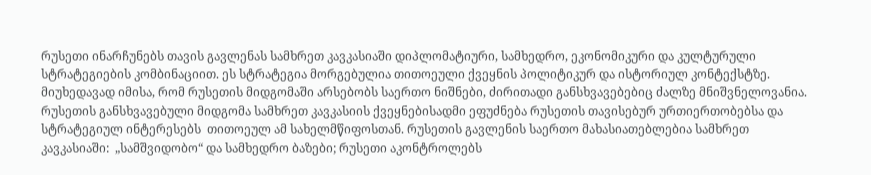რუსეთი ინარჩუნებს თავის გავლენას სამხრეთ კავკასიაში დიპლომატიური, სამხედრო, ეკონომიკური და კულტურული სტრატეგიების კომბინაციით. ეს სტრატეგია მორგებულია თითოეული ქვეყნის პოლიტიკურ და ისტორიულ კონტექსტზე.  მიუხედავად იმისა, რომ რუსეთის მიდგომაში არსებობს საერთო ნიშნები, ძირითადი განსხვავებებიც ძალზე მნიშვნელოვანია. რუსეთის განსხვავებული მიდგომა სამხრეთ კავკასიის ქვეყნებისადმი ეფუძნება რუსეთის თავისებურ ურთიერთობებსა და სტრატეგიულ ინტერესებს  თითოეულ ამ სახელმწიფოსთან. რუსეთის გავლენის საერთო მახასიათებლებია სამხრეთ კავკასიაში:  „სამშვიდობო“ და სამხედრო ბაზები; რუსეთი აკონტროლებს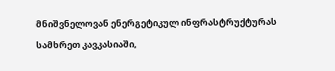მნიშვნელოვან ენერგეტიკულ ინფრასტრუქტურას სამხრეთ კავკასიაში,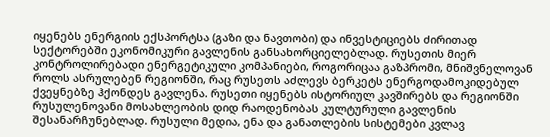იყენებს ენერგიის ექსპორტსა (გაზი და ნავთობი) და ინვესტიციებს ძირითად სექტორებში ეკონომიკური გავლენის განსახორციელებლად. რუსეთის მიერ კონტროლირებადი ენერგეტიკული კომპანიები, როგორიცაა გაზპრომი, მნიშვნელოვან როლს ასრულებენ რეგიონში, რაც რუსეთს აძლევს ბერკეტს ენერგოდამოკიდებულ ქვეყნებზე ჰქონდეს გავლენა. რუსეთი იყენებს ისტორიულ კავშირებს და რეგიონში რუსულენოვანი მოსახლეობის დიდ რაოდენობას კულტურული გავლენის შესანარჩუნებლად. რუსული მედია, ენა და განათლების სისტემები კვლავ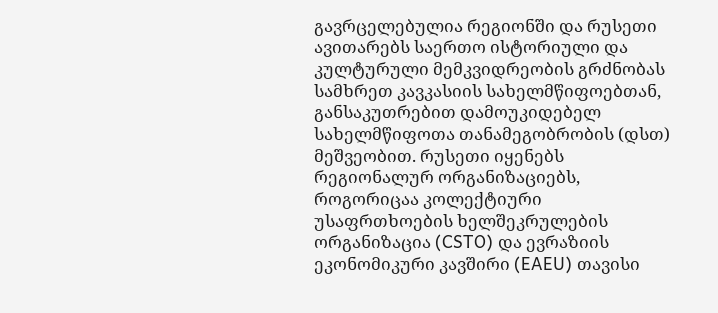გავრცელებულია რეგიონში და რუსეთი ავითარებს საერთო ისტორიული და კულტურული მემკვიდრეობის გრძნობას სამხრეთ კავკასიის სახელმწიფოებთან, განსაკუთრებით დამოუკიდებელ სახელმწიფოთა თანამეგობრობის (დსთ) მეშვეობით. რუსეთი იყენებს რეგიონალურ ორგანიზაციებს, როგორიცაა კოლექტიური უსაფრთხოების ხელშეკრულების ორგანიზაცია (CSTO) და ევრაზიის ეკონომიკური კავშირი (EAEU) თავისი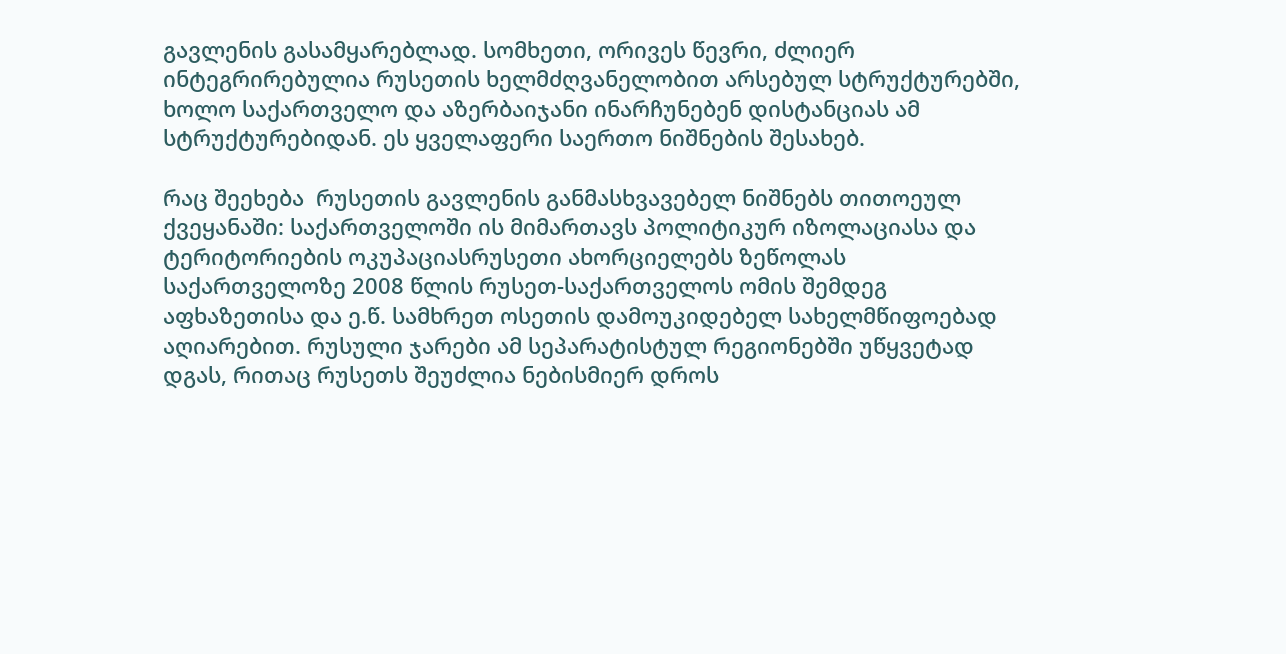გავლენის გასამყარებლად. სომხეთი, ორივეს წევრი, ძლიერ ინტეგრირებულია რუსეთის ხელმძღვანელობით არსებულ სტრუქტურებში, ხოლო საქართველო და აზერბაიჯანი ინარჩუნებენ დისტანციას ამ სტრუქტურებიდან. ეს ყველაფერი საერთო ნიშნების შესახებ.

რაც შეეხება  რუსეთის გავლენის განმასხვავებელ ნიშნებს თითოეულ ქვეყანაში: საქართველოში ის მიმართავს პოლიტიკურ იზოლაციასა და ტერიტორიების ოკუპაციასრუსეთი ახორციელებს ზეწოლას საქართველოზე 2008 წლის რუსეთ-საქართველოს ომის შემდეგ აფხაზეთისა და ე.წ. სამხრეთ ოსეთის დამოუკიდებელ სახელმწიფოებად აღიარებით. რუსული ჯარები ამ სეპარატისტულ რეგიონებში უწყვეტად დგას, რითაც რუსეთს შეუძლია ნებისმიერ დროს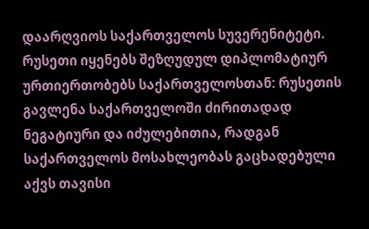დაარღვიოს საქართველოს სუვერენიტეტი. რუსეთი იყენებს შეზღუდულ დიპლომატიურ ურთიერთობებს საქართველოსთან: რუსეთის გავლენა საქართველოში ძირითადად ნეგატიური და იძულებითია, რადგან საქართველოს მოსახლეობას გაცხადებული აქვს თავისი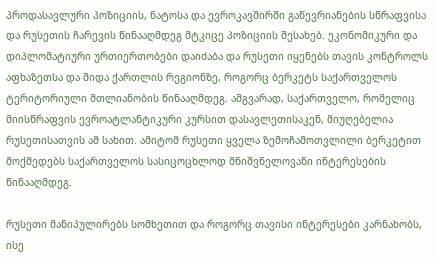პროდასავლური პოზიციის, ნატოსა და ევროკავშირში გაწევრიანების სწრაფვისა და რუსეთის ჩარევის წინააღმდეგ მტკიცე პოზიციის შესახებ. ეკონომიკური და დიპლომატიური ურთიერთობები დაიძაბა და რუსეთი იყენებს თავის კონტროლს აფხაზეთსა და შიდა ქართლის რეგიონზე, როგორც ბერკეტს საქართველოს ტერიტორიული მთლიანობის წინააღმდეგ. ამგვარად, საქართველო, რომელიც მიისწრაფვის ევროატლანტიკური კურსით დასავლეთისაკენ, მიუღებელია რუსეთისათვის ამ სახით. ამიტომ რუსეთი ყველა ზემოჩამოთვლილი ბერკეტით მოქმედებს საქართველოს სასიცოცხლოდ მნიშვნელოვანი ინტერესების წინააღმდეგ.

რუსეთი მანიპულირებს სომხეთით და როგორც თავისი ინტერესები კარნახობს, ისე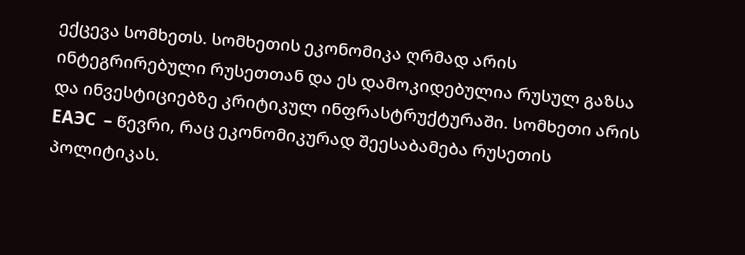ექცევა სომხეთს. სომხეთის ეკონომიკა ღრმად არის ინტეგრირებული რუსეთთან და ეს დამოკიდებულია რუსულ გაზსა და ინვესტიციებზე კრიტიკულ ინფრასტრუქტურაში. სომხეთი არის ЕАЭС  – წევრი, რაც ეკონომიკურად შეესაბამება რუსეთის პოლიტიკას.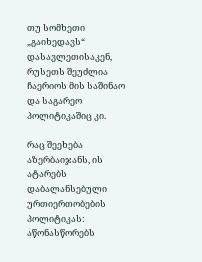თუ სომხეთი „გაიხედავს“ დასავლეთისაკენ, რუსეთს შეუძლია ჩაერიოს მის საშინაო და საგარეო პოლიტიკაშიც კი.

რაც შეეხება აზერბაიჯანს, ის ატარებს დაბალანსებული ურთიერთობების პოლიტიკას: აწონასწორებს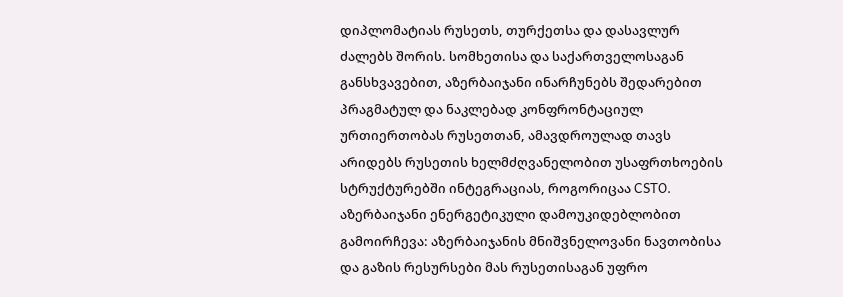დიპლომატიას რუსეთს, თურქეთსა და დასავლურ ძალებს შორის. სომხეთისა და საქართველოსაგან განსხვავებით, აზერბაიჯანი ინარჩუნებს შედარებით პრაგმატულ და ნაკლებად კონფრონტაციულ ურთიერთობას რუსეთთან, ამავდროულად თავს არიდებს რუსეთის ხელმძღვანელობით უსაფრთხოების სტრუქტურებში ინტეგრაციას, როგორიცაა CSTO. აზერბაიჯანი ენერგეტიკული დამოუკიდებლობით გამოირჩევა: აზერბაიჯანის მნიშვნელოვანი ნავთობისა და გაზის რესურსები მას რუსეთისაგან უფრო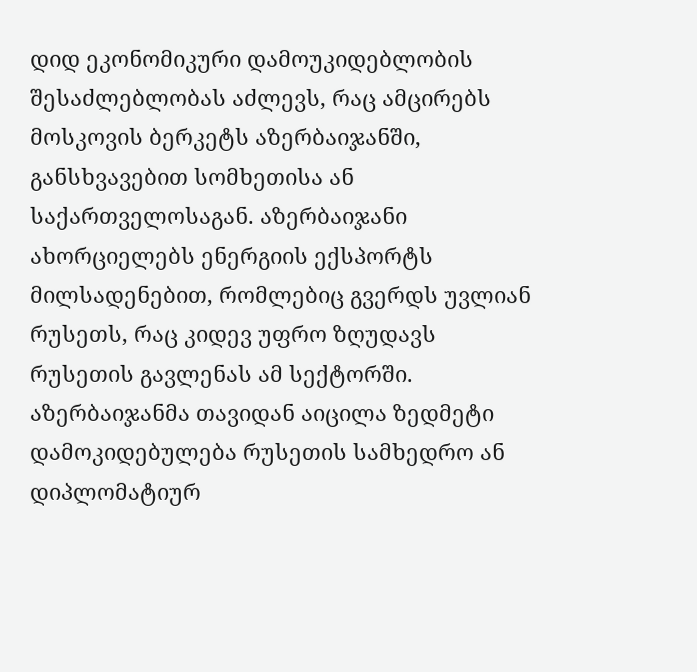დიდ ეკონომიკური დამოუკიდებლობის შესაძლებლობას აძლევს, რაც ამცირებს მოსკოვის ბერკეტს აზერბაიჯანში, განსხვავებით სომხეთისა ან საქართველოსაგან. აზერბაიჯანი ახორციელებს ენერგიის ექსპორტს მილსადენებით, რომლებიც გვერდს უვლიან რუსეთს, რაც კიდევ უფრო ზღუდავს რუსეთის გავლენას ამ სექტორში. აზერბაიჯანმა თავიდან აიცილა ზედმეტი დამოკიდებულება რუსეთის სამხედრო ან დიპლომატიურ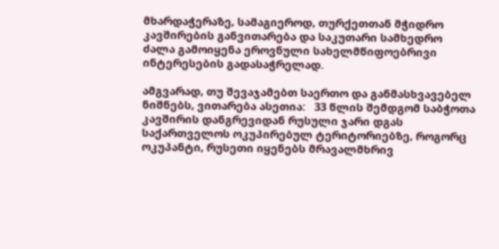მხარდაჭერაზე, სამაგიეროდ, თურქეთთან მჭიდრო კავშირების განვითარება და საკუთარი სამხედრო ძალა გამოიყენა ეროვნული სახელმწიფოებრივი ინტერესების გადასაჭრელად.

ამგვარად, თუ შევაჯამებთ საერთო და განმასხვავებელ ნიშნებს, ვითარება ასეთია:   33 წლის შემდგომ საბჭოთა კავშირის დანგრევიდან რუსული ჯარი დგას საქართველოს ოკუპირებულ ტერიტორიებზე, როგორც ოკუპანტი, რუსეთი იყენებს მრავალმხრივ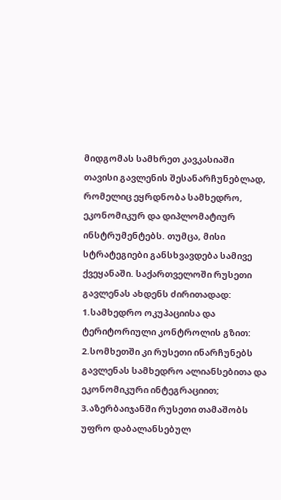მიდგომას სამხრეთ კავკასიაში თავისი გავლენის შესანარჩუნებლად, რომელიც ეყრდნობა სამხედრო, ეკონომიკურ და დიპლომატიურ ინსტრუმენტებს. თუმცა, მისი სტრატეგიები განსხვავდება სამივე ქვეყანაში. საქართველოში რუსეთი გავლენას ახდენს ძირითადად: 1.სამხედრო ოკუპაციისა და ტერიტორიული კონტროლის გზით: 2.სომხეთში კი რუსეთი ინარჩუნებს გავლენას სამხედრო ალიანსებითა და ეკონომიკური ინტეგრაციით; 3.აზერბაიჯანში რუსეთი თამაშობს უფრო დაბალანსებულ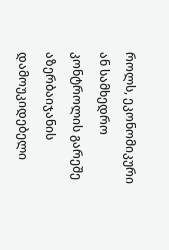როლს, ეკონომიკური ან სამხედრო კონტროლის გარეშე აზერბაიჯანის დამოუკიდებელი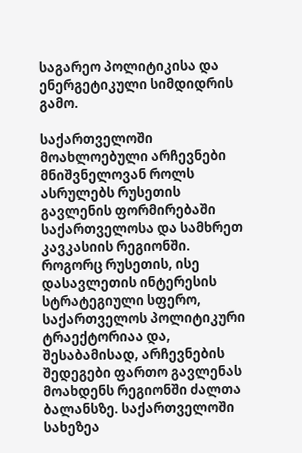საგარეო პოლიტიკისა და ენერგეტიკული სიმდიდრის გამო.

საქართველოში მოახლოებული არჩევნები მნიშვნელოვან როლს ასრულებს რუსეთის გავლენის ფორმირებაში საქართველოსა და სამხრეთ კავკასიის რეგიონში. როგორც რუსეთის, ისე დასავლეთის ინტერესის სტრატეგიული სფერო, საქართველოს პოლიტიკური ტრაექტორიაა და, შესაბამისად, არჩევნების შედეგები ფართო გავლენას მოახდენს რეგიონში ძალთა ბალანსზე. საქართველოში სახეზეა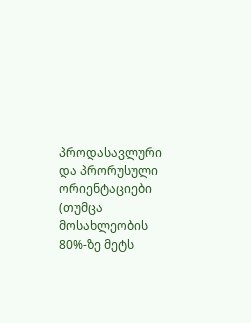პროდასავლური და პრორუსული ორიენტაციები (თუმცა მოსახლეობის 80%-ზე მეტს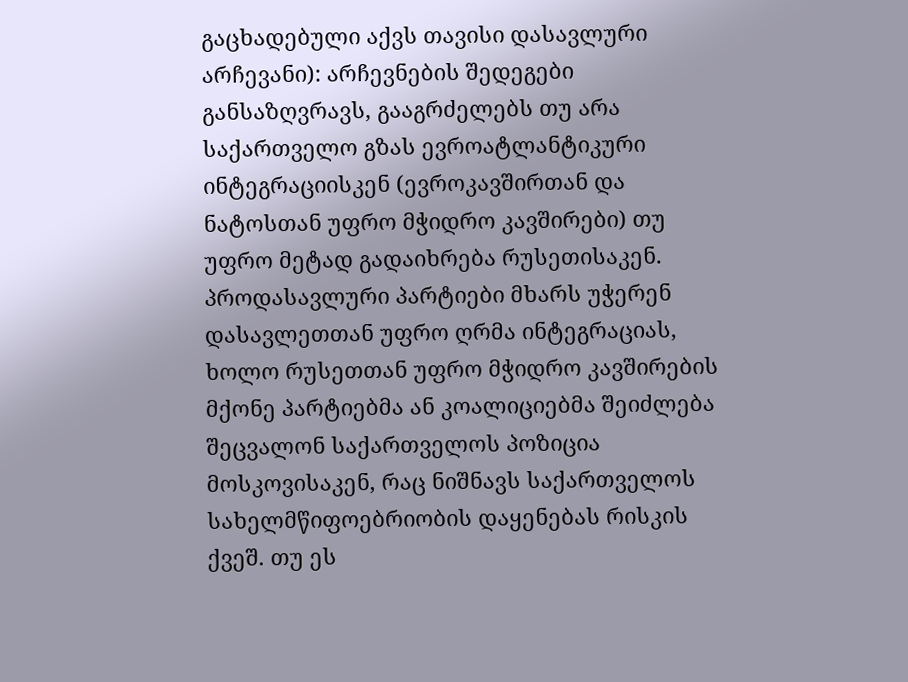გაცხადებული აქვს თავისი დასავლური არჩევანი): არჩევნების შედეგები განსაზღვრავს, გააგრძელებს თუ არა საქართველო გზას ევროატლანტიკური ინტეგრაციისკენ (ევროკავშირთან და ნატოსთან უფრო მჭიდრო კავშირები) თუ უფრო მეტად გადაიხრება რუსეთისაკენ. პროდასავლური პარტიები მხარს უჭერენ დასავლეთთან უფრო ღრმა ინტეგრაციას, ხოლო რუსეთთან უფრო მჭიდრო კავშირების მქონე პარტიებმა ან კოალიციებმა შეიძლება შეცვალონ საქართველოს პოზიცია მოსკოვისაკენ, რაც ნიშნავს საქართველოს სახელმწიფოებრიობის დაყენებას რისკის ქვეშ. თუ ეს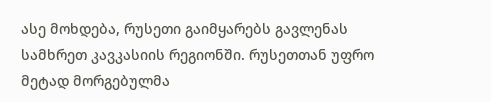ასე მოხდება, რუსეთი გაიმყარებს გავლენას სამხრეთ კავკასიის რეგიონში. რუსეთთან უფრო მეტად მორგებულმა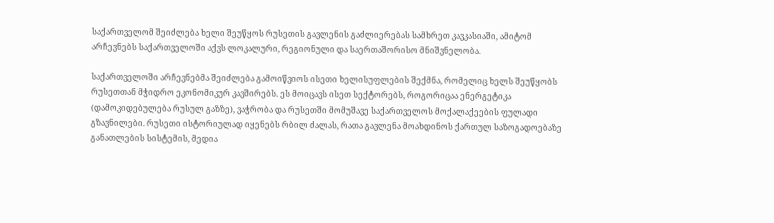საქართველომ შეიძლება ხელი შეუწყოს რუსეთის გავლენის გაძლიერებას სამხრეთ კავკასიაში, ამიტომ არჩევნებს საქართველოში აქვს ლოკალური, რეგიონული და საერთაშორისო მნიშვნელობა.

საქართველოში არჩევნებმა შეიძლება გამოიწვიოს ისეთი ხელისუფლების შექმნა, რომელიც ხელს შეუწყობს რუსეთთან მჭიდრო ეკონომიკურ კავშირებს. ეს მოიცავს ისეთ სექტორებს, როგორიცაა ენერგეტიკა (დამოკიდებულება რუსულ გაზზე), ვაჭრობა და რუსეთში მომუშავე საქართველოს მოქალაქეების ფულადი გზავნილები. რუსეთი ისტორიულად იყენებს რბილ ძალას, რათა გავლენა მოახდინოს ქართულ საზოგადოებაზე განათლების სისტემის, მედია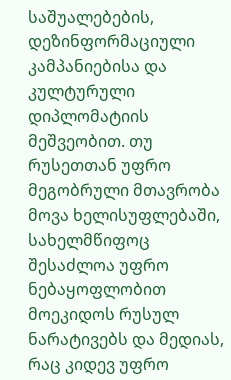საშუალებების, დეზინფორმაციული კამპანიებისა და კულტურული დიპლომატიის მეშვეობით. თუ რუსეთთან უფრო მეგობრული მთავრობა მოვა ხელისუფლებაში, სახელმწიფოც შესაძლოა უფრო ნებაყოფლობით მოეკიდოს რუსულ ნარატივებს და მედიას, რაც კიდევ უფრო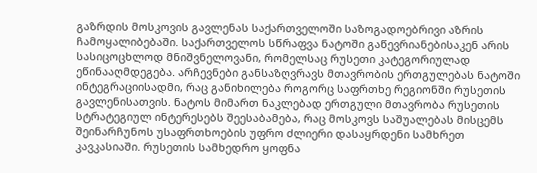გაზრდის მოსკოვის გავლენას საქართველოში საზოგადოებრივი აზრის ჩამოყალიბებაში. საქართველოს სწრაფვა ნატოში გაწევრიანებისაკენ არის სასიცოცხლოდ მნიშვნელოვანი, რომელსაც რუსეთი კატეგორიულად ეწინააღმდეგება. არჩევნები განსაზღვრავს მთავრობის ერთგულებას ნატოში ინტეგრაციისადმი, რაც განიხილება როგორც საფრთხე რეგიონში რუსეთის გავლენისათვის. ნატოს მიმართ ნაკლებად ერთგული მთავრობა რუსეთის სტრატეგიულ ინტერესებს შეესაბამება, რაც მოსკოვს საშუალებას მისცემს შეინარჩუნოს უსაფრთხოების უფრო ძლიერი დასაყრდენი სამხრეთ კავკასიაში. რუსეთის სამხედრო ყოფნა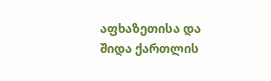აფხაზეთისა და შიდა ქართლის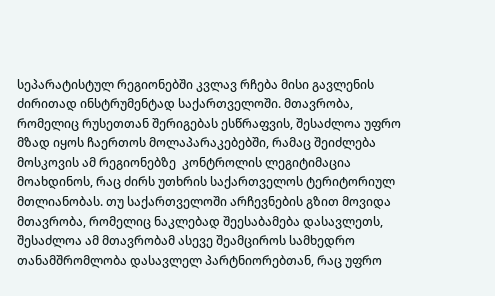სეპარატისტულ რეგიონებში კვლავ რჩება მისი გავლენის ძირითად ინსტრუმენტად საქართველოში. მთავრობა, რომელიც რუსეთთან შერიგებას ესწრაფვის, შესაძლოა უფრო მზად იყოს ჩაერთოს მოლაპარაკებებში, რამაც შეიძლება მოსკოვის ამ რეგიონებზე  კონტროლის ლეგიტიმაცია მოახდინოს, რაც ძირს უთხრის საქართველოს ტერიტორიულ მთლიანობას. თუ საქართველოში არჩევნების გზით მოვიდა მთავრობა, რომელიც ნაკლებად შეესაბამება დასავლეთს, შესაძლოა ამ მთავრობამ ასევე შეამციროს სამხედრო თანამშრომლობა დასავლელ პარტნიორებთან, რაც უფრო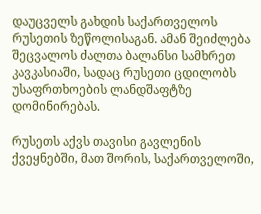დაუცველს გახდის საქართველოს რუსეთის ზეწოლისაგან. ამან შეიძლება შეცვალოს ძალთა ბალანსი სამხრეთ კავკასიაში, სადაც რუსეთი ცდილობს უსაფრთხოების ლანდშაფტზე დომინირებას.

რუსეთს აქვს თავისი გავლენის ქვეყნებში, მათ შორის, საქართველოში,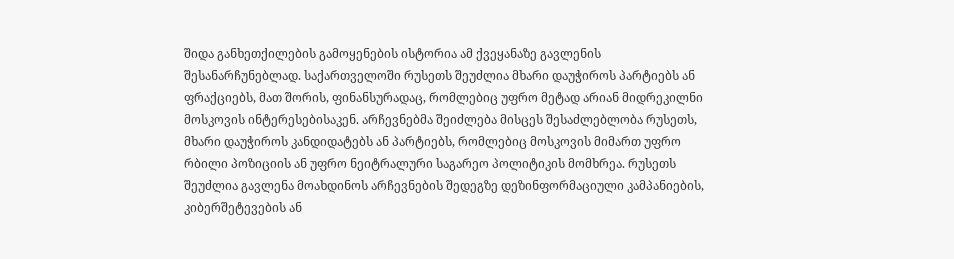შიდა განხეთქილების გამოყენების ისტორია ამ ქვეყანაზე გავლენის შესანარჩუნებლად. საქართველოში რუსეთს შეუძლია მხარი დაუჭიროს პარტიებს ან ფრაქციებს, მათ შორის, ფინანსურადაც, რომლებიც უფრო მეტად არიან მიდრეკილნი მოსკოვის ინტერესებისაკენ. არჩევნებმა შეიძლება მისცეს შესაძლებლობა რუსეთს, მხარი დაუჭიროს კანდიდატებს ან პარტიებს, რომლებიც მოსკოვის მიმართ უფრო რბილი პოზიციის ან უფრო ნეიტრალური საგარეო პოლიტიკის მომხრეა. რუსეთს შეუძლია გავლენა მოახდინოს არჩევნების შედეგზე დეზინფორმაციული კამპანიების, კიბერშეტევების ან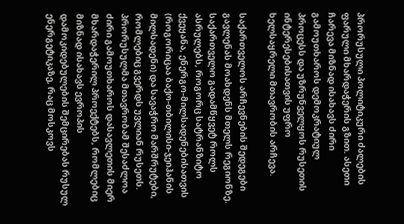პრორუსული პოლიტიკური ძალების ფარული მხარდაჭერის გზით. ასეთი ჩარევა მიზნად ისახავს ძირი გამოუთხაროს დემოკრატიულ პროცესს და უზრუნველყოს რუსეთის ინტერესებისათვის უფრო ხელსაყრელი მთავრობის არჩევა.

საქართველოს არჩევნების შედეგები გავლენას მოახდენს მთელს რეგიონზე. საქართველო გადამწყვეტ როლს ასრულებს, როგორც სატრანზიტო ქვეყანა, ენერგო-მილსადენებისათვის (როგორიცაა ბაქო-თბილისი-ჯეიჰანის მილსადენი) და სავაჭრო მარშრუტები, რომლებიც გვერდს უვლიან რუსეთს. პრორუსულმა მთავრობამ შესაძლოა ძირი გამოუთხაროს დასავლეთის მიერ მხარდაჭერილ პროექტებს, რომლებიც მიზნად ისახავს ევროპის დამოკიდებულების შემცირებას რუსულ ენერგეტიკაზე, რაც მოსკოვს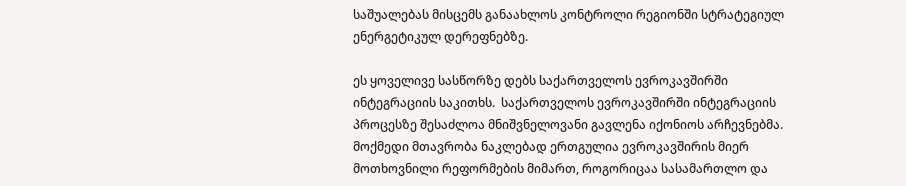საშუალებას მისცემს განაახლოს კონტროლი რეგიონში სტრატეგიულ ენერგეტიკულ დერეფნებზე.

ეს ყოველივე სასწორზე დებს საქართველოს ევროკავშირში ინტეგრაციის საკითხს.  საქართველოს ევროკავშირში ინტეგრაციის პროცესზე შესაძლოა მნიშვნელოვანი გავლენა იქონიოს არჩევნებმა. მოქმედი მთავრობა ნაკლებად ერთგულია ევროკავშირის მიერ მოთხოვნილი რეფორმების მიმართ, როგორიცაა სასამართლო და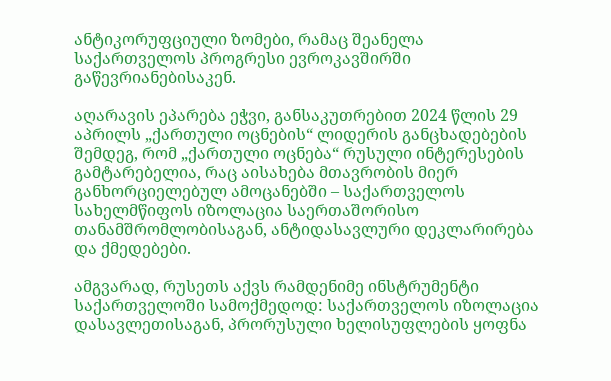ანტიკორუფციული ზომები, რამაც შეანელა საქართველოს პროგრესი ევროკავშირში გაწევრიანებისაკენ.

აღარავის ეპარება ეჭვი, განსაკუთრებით 2024 წლის 29 აპრილს „ქართული ოცნების“ ლიდერის განცხადებების შემდეგ, რომ „ქართული ოცნება“ რუსული ინტერესების გამტარებელია, რაც აისახება მთავრობის მიერ განხორციელებულ ამოცანებში – საქართველოს სახელმწიფოს იზოლაცია საერთაშორისო თანამშრომლობისაგან, ანტიდასავლური დეკლარირება და ქმედებები.

ამგვარად, რუსეთს აქვს რამდენიმე ინსტრუმენტი საქართველოში სამოქმედოდ: საქართველოს იზოლაცია დასავლეთისაგან, პრორუსული ხელისუფლების ყოფნა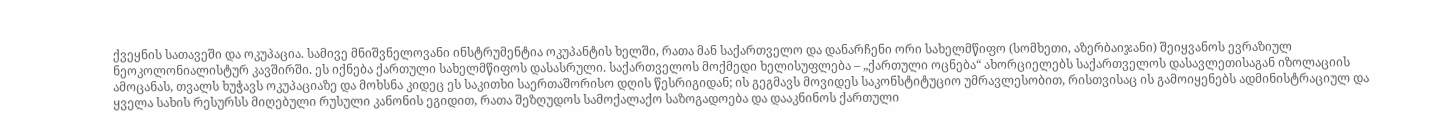ქვეყნის სათავეში და ოკუპაცია. სამივე მნიშვნელოვანი ინსტრუმენტია ოკუპანტის ხელში, რათა მან საქართველო და დანარჩენი ორი სახელმწიფო (სომხეთი, აზერბაიჯანი) შეიყვანოს ევრაზიულ ნეოკოლონიალისტურ კავშირში. ეს იქნება ქართული სახელმწიფოს დასასრული. საქართველოს მოქმედი ხელისუფლება – „ქართული ოცნება“ ახორციელებს საქართველოს დასავლეთისაგან იზოლაციის ამოცანას, თვალს ხუჭავს ოკუპაციაზე და მოხსნა კიდეც ეს საკითხი საერთაშორისო დღის წესრიგიდან; ის გეგმავს მოვიდეს საკონსტიტუციო უმრავლესობით, რისთვისაც ის გამოიყენებს ადმინისტრაციულ და ყველა სახის რესურსს მიღებული რუსული კანონის ეგიდით, რათა შეზღუდოს სამოქალაქო საზოგადოება და დააკნინოს ქართული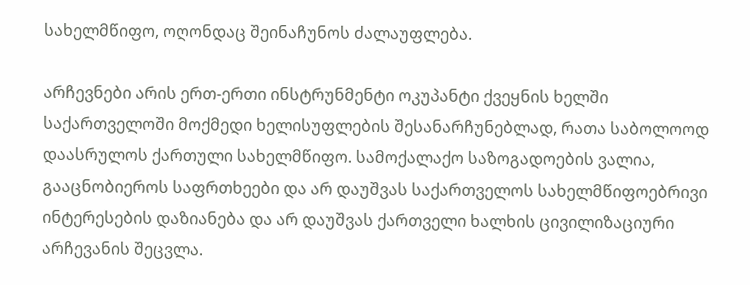სახელმწიფო, ოღონდაც შეინაჩუნოს ძალაუფლება.

არჩევნები არის ერთ-ერთი ინსტრუნმენტი ოკუპანტი ქვეყნის ხელში საქართველოში მოქმედი ხელისუფლების შესანარჩუნებლად, რათა საბოლოოდ დაასრულოს ქართული სახელმწიფო. სამოქალაქო საზოგადოების ვალია, გააცნობიეროს საფრთხეები და არ დაუშვას საქართველოს სახელმწიფოებრივი ინტერესების დაზიანება და არ დაუშვას ქართველი ხალხის ცივილიზაციური არჩევანის შეცვლა.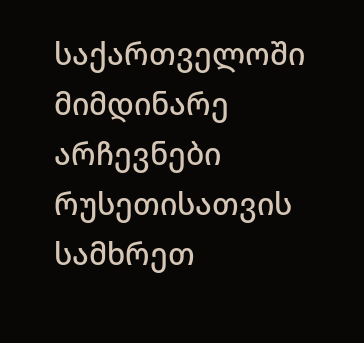საქართველოში მიმდინარე არჩევნები რუსეთისათვის სამხრეთ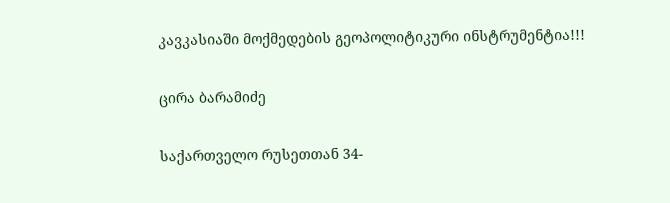კავკასიაში მოქმედების გეოპოლიტიკური ინსტრუმენტია!!!

ცირა ბარამიძე

საქართველო რუსეთთან 34-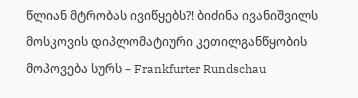წლიან მტრობას ივიწყებს?! ბიძინა ივანიშვილს მოსკოვის დიპლომატიური კეთილგანწყობის მოპოვება სურს – Frankfurter Rundschau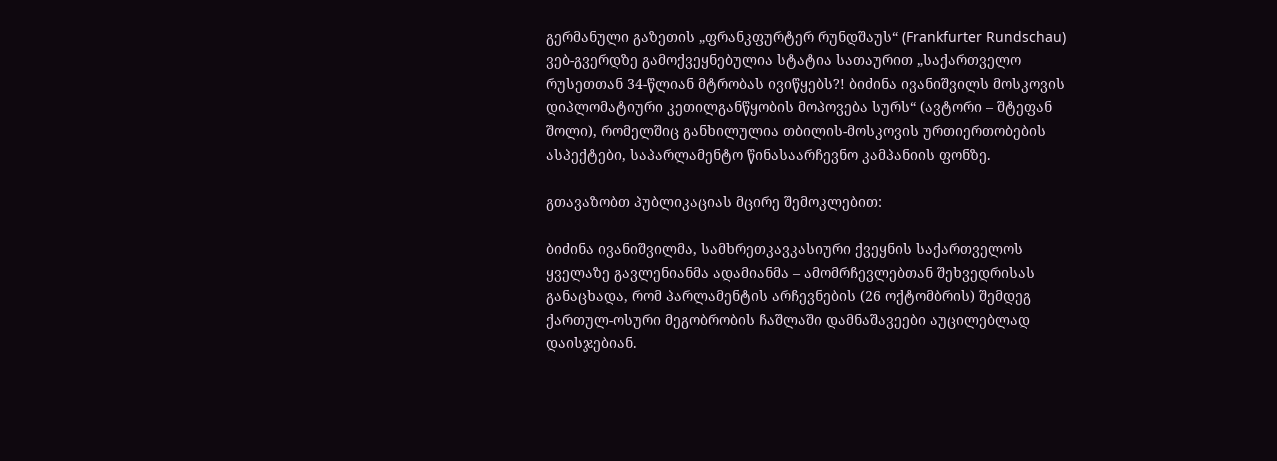გერმანული გაზეთის „ფრანკფურტერ რუნდშაუს“ (Frankfurter Rundschau) ვებ-გვერდზე გამოქვეყნებულია სტატია სათაურით „საქართველო რუსეთთან 34-წლიან მტრობას ივიწყებს?! ბიძინა ივანიშვილს მოსკოვის დიპლომატიური კეთილგანწყობის მოპოვება სურს“ (ავტორი – შტეფან შოლი), რომელშიც განხილულია თბილის-მოსკოვის ურთიერთობების ასპექტები, საპარლამენტო წინასაარჩევნო კამპანიის ფონზე.

გთავაზობთ პუბლიკაციას მცირე შემოკლებით:

ბიძინა ივანიშვილმა, სამხრეთკავკასიური ქვეყნის საქართველოს ყველაზე გავლენიანმა ადამიანმა – ამომრჩევლებთან შეხვედრისას განაცხადა, რომ პარლამენტის არჩევნების (26 ოქტომბრის) შემდეგ ქართულ-ოსური მეგობრობის ჩაშლაში დამნაშავეები აუცილებლად დაისჯებიან.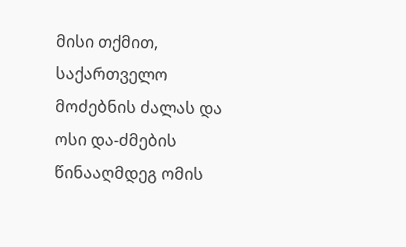მისი თქმით, საქართველო მოძებნის ძალას და ოსი და-ძმების წინააღმდეგ ომის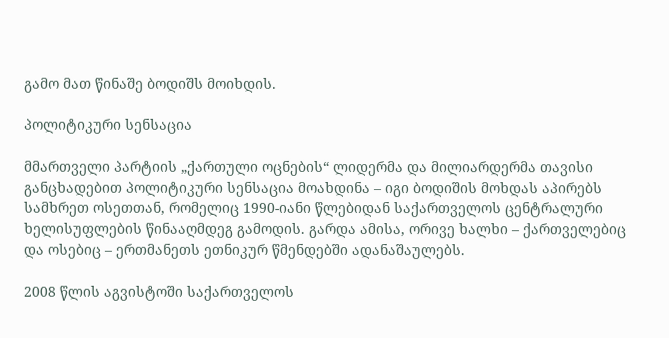გამო მათ წინაშე ბოდიშს მოიხდის.

პოლიტიკური სენსაცია

მმართველი პარტიის „ქართული ოცნების“ ლიდერმა და მილიარდერმა თავისი განცხადებით პოლიტიკური სენსაცია მოახდინა – იგი ბოდიშის მოხდას აპირებს სამხრეთ ოსეთთან, რომელიც 1990-იანი წლებიდან საქართველოს ცენტრალური ხელისუფლების წინააღმდეგ გამოდის. გარდა ამისა, ორივე ხალხი – ქართველებიც და ოსებიც – ერთმანეთს ეთნიკურ წმენდებში ადანაშაულებს.

2008 წლის აგვისტოში საქართველოს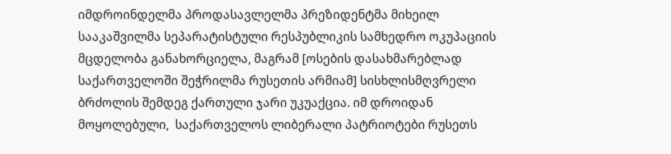იმდროინდელმა პროდასავლელმა პრეზიდენტმა მიხეილ სააკაშვილმა სეპარატისტული რესპუბლიკის სამხედრო ოკუპაციის მცდელობა განახორციელა, მაგრამ [ოსების დასახმარებლად საქართველოში შეჭრილმა რუსეთის არმიამ] სისხლისმღვრელი ბრძოლის შემდეგ ქართული ჯარი უკუაქცია. იმ დროიდან მოყოლებული,  საქართველოს ლიბერალი პატრიოტები რუსეთს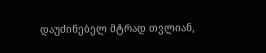დაუძინებელ მტრად თვლიან,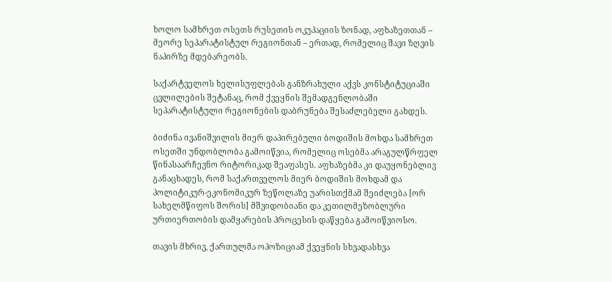ხოლო სამხრეთ ოსეთს რუსეთის ოკუპაციის ზონად, აფხაზეთთან – მეორე სეპარატისტულ რეგიონთან – ერთად, რომელიც შავი ზღვის ნაპირზე მდებარეობს.

საქარტველოს ხელისუფლებას განზრახული აქვს კონსტიტუციაში ცვლილების შეტანაც, რომ ქვეყნის შემადგენლობაში სეპარატისტული რეგიონების დაბრუნება შესაძლებელი გახდეს.

ბიძინა ივანიშვილის მიერ დაპირებული ბოდიშის მოხდა სამხრეთ ოსეთში უნდობლობა გამოიწვია, რომელიც ოსებმა არაგულწრფელ წინასაარჩევნო რიტორიკად შეაფასეს. აფხაზებმა კი დაუყონებლივ განაცხადეს, რომ საქართველოს მიერ ბოდიშის მოხდამ და პოლიტიკურ-ეკონომიკურ ზეწოლაზე უარისთქმამ შეიძლება [ორ სახელმწიფოს შორის] მშვიდობიანი და კეთილმეზობლური ურთიერთობის დამყარების პროცესის დაწყება გამოიწვიოსო.

თავის მხრივ, ქართულმა ოპოზიციამ ქვეყნის სხვადასხვა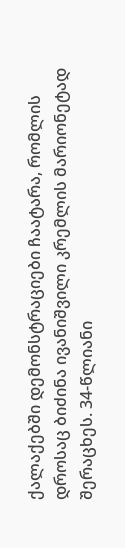ქალაქებში დემონსტრაციები ჩაატარა, რომლის დროსაც ბიძინა ივანიშვილი კრემლის მარიონეტად შერაცხეს. 34-წლიანი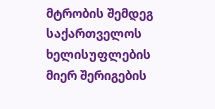მტრობის შემდეგ საქართველოს ხელისუფლების მიერ შერიგების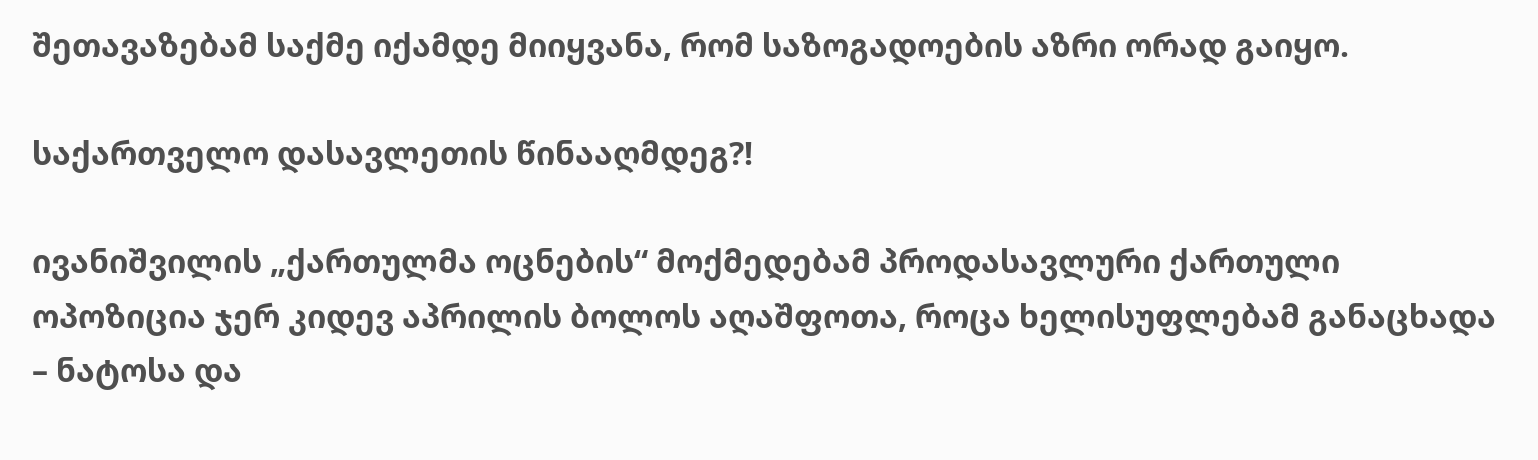შეთავაზებამ საქმე იქამდე მიიყვანა, რომ საზოგადოების აზრი ორად გაიყო.

საქართველო დასავლეთის წინააღმდეგ?!

ივანიშვილის „ქართულმა ოცნების“ მოქმედებამ პროდასავლური ქართული ოპოზიცია ჯერ კიდევ აპრილის ბოლოს აღაშფოთა, როცა ხელისუფლებამ განაცხადა – ნატოსა და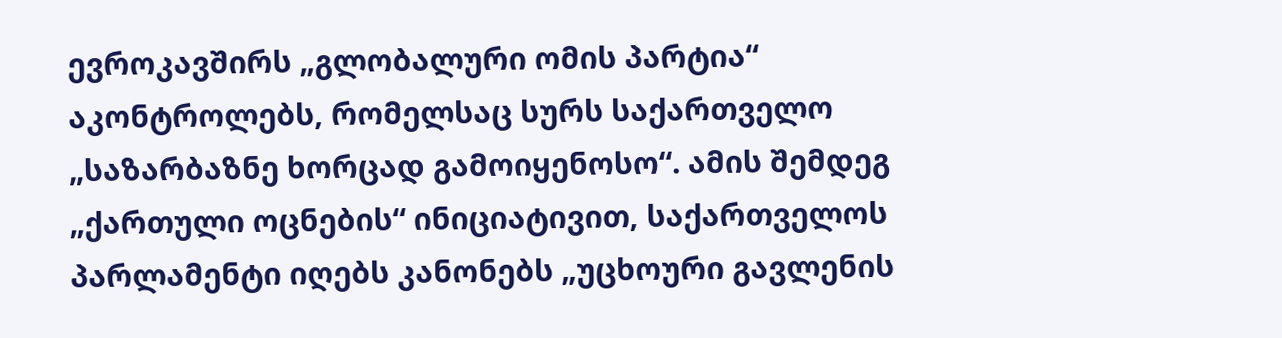ევროკავშირს „გლობალური ომის პარტია“ აკონტროლებს, რომელსაც სურს საქართველო „საზარბაზნე ხორცად გამოიყენოსო“. ამის შემდეგ „ქართული ოცნების“ ინიციატივით, საქართველოს პარლამენტი იღებს კანონებს „უცხოური გავლენის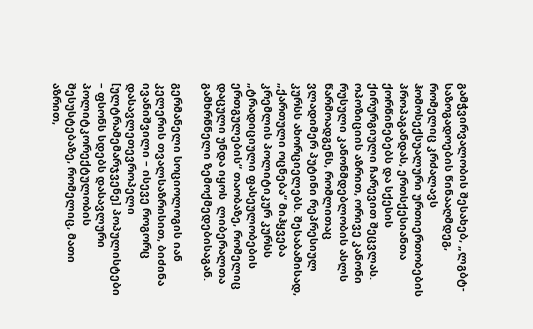გამჭვირვალობის შესახებ, „ლგბტ-საზოგადოების წინააღმდეგ, რომელიც კრძალავს ჰომოსექსუალური ურთიერთობების პროპაგანდას, ერთსქესიანთა ქორწინებებს და სქესის ქირურგიული ჩარევით შეცვლას. ოპოზიციის აზრით, ორივე კანონი რუსული კანონმდებლობის ასლს წარმოადგენს, რომლითაც ვლადიმერ პუტინი რეპრესიულ კურსს ახორციელებს. შესაბამისად, „ქართული ოცნება“ მიჰყვება კრემლის პოლიტიკურ კურსს „ტრადიციული ფასეულობების ერთგულების“ თაობაზე, რომელიც დაცული უნდა იყოს  ლიბერალთა გამხრწნელი ზემოქმედებისაგან.

გერმანელი სოციოლოგის იან კელერის თვალსაზრისით, ბიძინა ივანიშვილი – ისევე როგორც დასავლეთევროპელი [ულტრამემარჯვენე] პოპულისტები – ფსონს სდებს დასავლური პოლიტკორექტულობის შესუსტებაზე, რომელიც, მათი აზრით,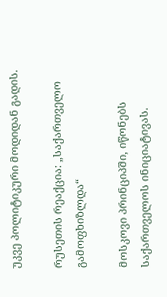უკვე პოლიტიკური მოდიდან გადის.

რუსეთის რეაქცია: „საქართველო გამოფხიზლდა“

მოსკოვი პრინციპში, იწონებს საქართველოს ინიციატივას.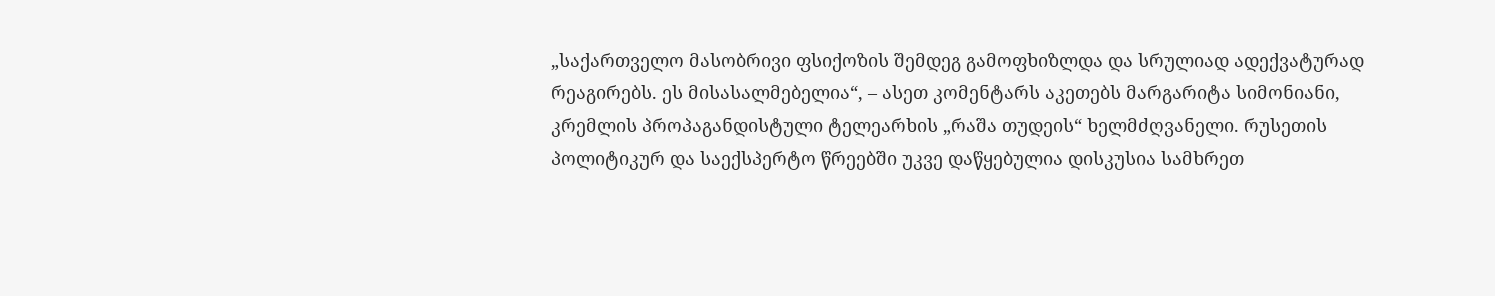„საქართველო მასობრივი ფსიქოზის შემდეგ გამოფხიზლდა და სრულიად ადექვატურად რეაგირებს. ეს მისასალმებელია“, – ასეთ კომენტარს აკეთებს მარგარიტა სიმონიანი, კრემლის პროპაგანდისტული ტელეარხის „რაშა თუდეის“ ხელმძღვანელი. რუსეთის პოლიტიკურ და საექსპერტო წრეებში უკვე დაწყებულია დისკუსია სამხრეთ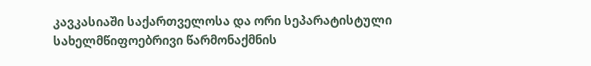კავკასიაში საქართველოსა და ორი სეპარატისტული სახელმწიფოებრივი წარმონაქმნის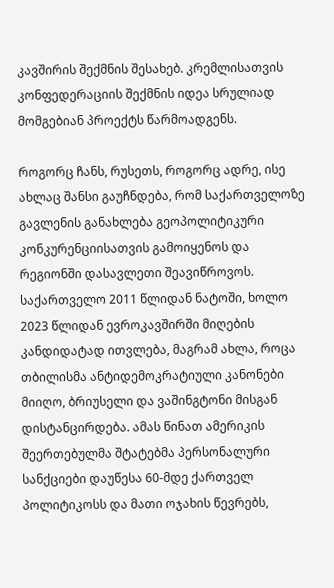კავშირის შექმნის შესახებ. კრემლისათვის კონფედერაციის შექმნის იდეა სრულიად მომგებიან პროექტს წარმოადგენს.

როგორც ჩანს, რუსეთს, როგორც ადრე, ისე ახლაც შანსი გაუჩნდება, რომ საქართველოზე გავლენის განახლება გეოპოლიტიკური კონკურენციისათვის გამოიყენოს და რეგიონში დასავლეთი შეავიწროვოს. საქართველო 2011 წლიდან ნატოში, ხოლო 2023 წლიდან ევროკავშირში მიღების კანდიდატად ითვლება, მაგრამ ახლა, როცა თბილისმა ანტიდემოკრატიული კანონები მიიღო, ბრიუსელი და ვაშინგტონი მისგან დისტანცირდება. ამას წინათ ამერიკის შეერთებულმა შტატებმა პერსონალური სანქციები დაუწესა 60-მდე ქართველ პოლიტიკოსს და მათი ოჯახის წევრებს,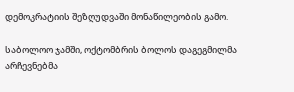დემოკრატიის შეზღუდვაში მონაწილეობის გამო.

საბოლოო ჯამში, ოქტომბრის ბოლოს დაგეგმილმა არჩევნებმა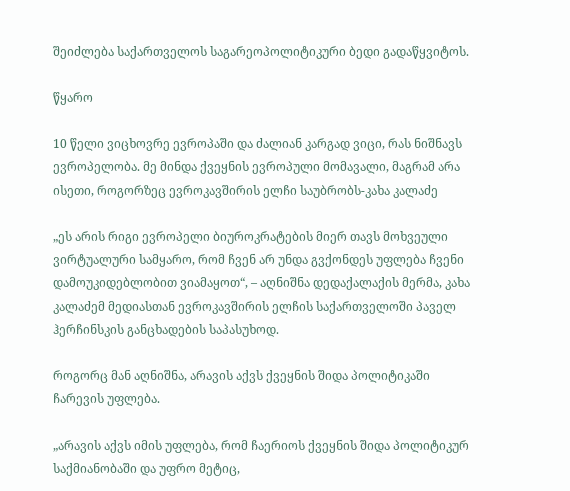შეიძლება საქართველოს საგარეოპოლიტიკური ბედი გადაწყვიტოს.

წყარო

10 წელი ვიცხოვრე ევროპაში და ძალიან კარგად ვიცი, რას ნიშნავს ევროპელობა. მე მინდა ქვეყნის ევროპული მომავალი, მაგრამ არა ისეთი, როგორზეც ევროკავშირის ელჩი საუბრობს-კახა კალაძე

„ეს არის რიგი ევროპელი ბიუროკრატების მიერ თავს მოხვეული ვირტუალური სამყარო, რომ ჩვენ არ უნდა გვქონდეს უფლება ჩვენი დამოუკიდებლობით ვიამაყოთ“, – აღნიშნა დედაქალაქის მერმა, კახა კალაძემ მედიასთან ევროკავშირის ელჩის საქართველოში პაველ ჰერჩინსკის განცხადების საპასუხოდ.

როგორც მან აღნიშნა, არავის აქვს ქვეყნის შიდა პოლიტიკაში ჩარევის უფლება.

„არავის აქვს იმის უფლება, რომ ჩაერიოს ქვეყნის შიდა პოლიტიკურ საქმიანობაში და უფრო მეტიც,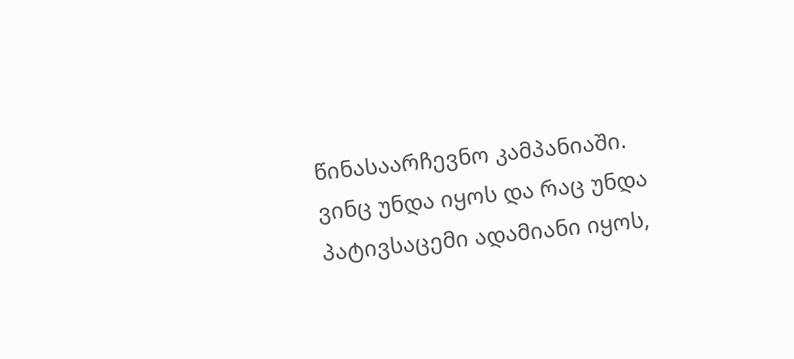წინასაარჩევნო კამპანიაში. ვინც უნდა იყოს და რაც უნდა პატივსაცემი ადამიანი იყოს,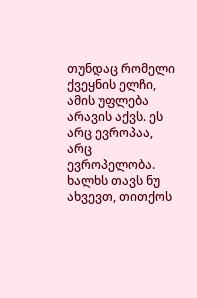თუნდაც რომელი ქვეყნის ელჩი, ამის უფლება არავის აქვს. ეს არც ევროპაა, არც ევროპელობა. ხალხს თავს ნუ ახვევთ, თითქოს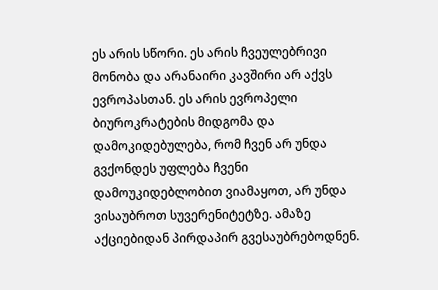ეს არის სწორი. ეს არის ჩვეულებრივი მონობა და არანაირი კავშირი არ აქვს ევროპასთან. ეს არის ევროპელი ბიუროკრატების მიდგომა და დამოკიდებულება, რომ ჩვენ არ უნდა გვქონდეს უფლება ჩვენი დამოუკიდებლობით ვიამაყოთ, არ უნდა ვისაუბროთ სუვერენიტეტზე. ამაზე აქციებიდან პირდაპირ გვესაუბრებოდნენ.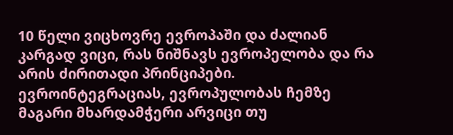10 წელი ვიცხოვრე ევროპაში და ძალიან კარგად ვიცი, რას ნიშნავს ევროპელობა და რა არის ძირითადი პრინციპები. ევროინტეგრაციას, ევროპულობას ჩემზე მაგარი მხარდამჭერი არვიცი თუ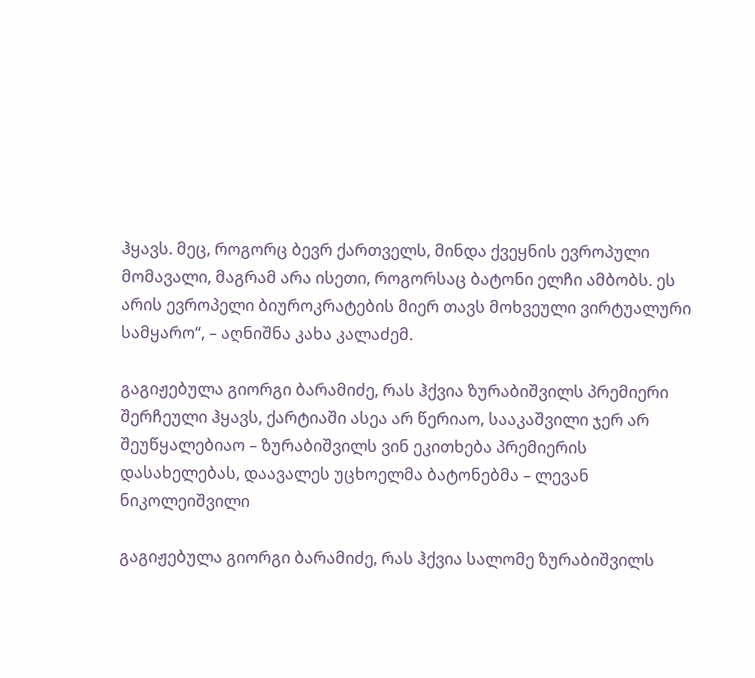ჰყავს. მეც, როგორც ბევრ ქართველს, მინდა ქვეყნის ევროპული მომავალი, მაგრამ არა ისეთი, როგორსაც ბატონი ელჩი ამბობს. ეს არის ევროპელი ბიუროკრატების მიერ თავს მოხვეული ვირტუალური სამყარო“, – აღნიშნა კახა კალაძემ.

გაგიჟებულა გიორგი ბარამიძე, რას ჰქვია ზურაბიშვილს პრემიერი შერჩეული ჰყავს, ქარტიაში ასეა არ წერიაო, სააკაშვილი ჯერ არ შეუწყალებიაო – ზურაბიშვილს ვინ ეკითხება პრემიერის დასახელებას, დაავალეს უცხოელმა ბატონებმა – ლევან ნიკოლეიშვილი

გაგიჟებულა გიორგი ბარამიძე, რას ჰქვია სალომე ზურაბიშვილს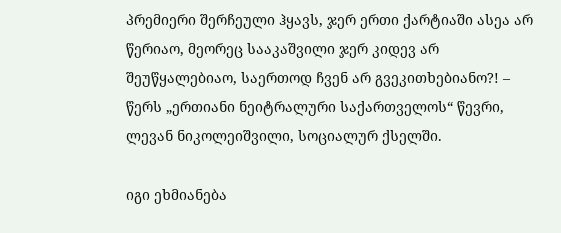პრემიერი შერჩეული ჰყავს, ჯერ ერთი ქარტიაში ასეა არ წერიაო, მეორეც სააკაშვილი ჯერ კიდევ არ შეუწყალებიაო, საერთოდ ჩვენ არ გვეკითხებიანო?! – წერს „ერთიანი ნეიტრალური საქართველოს“ წევრი, ლევან ნიკოლეიშვილი, სოციალურ ქსელში.

იგი ეხმიანება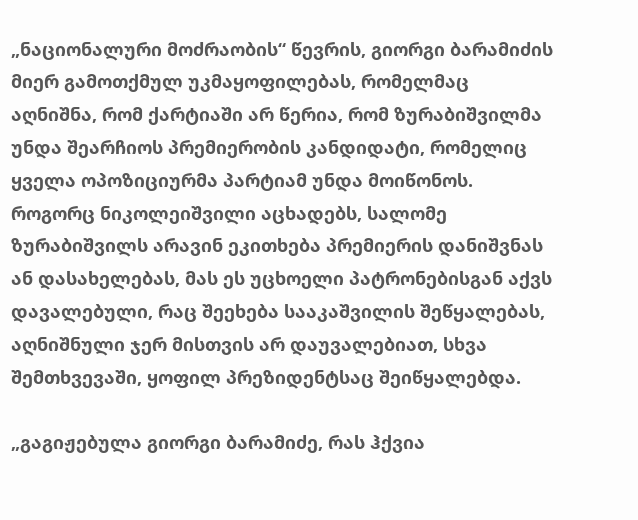„ნაციონალური მოძრაობის“ წევრის, გიორგი ბარამიძის მიერ გამოთქმულ უკმაყოფილებას, რომელმაც აღნიშნა, რომ ქარტიაში არ წერია, რომ ზურაბიშვილმა უნდა შეარჩიოს პრემიერობის კანდიდატი, რომელიც ყველა ოპოზიციურმა პარტიამ უნდა მოიწონოს. როგორც ნიკოლეიშვილი აცხადებს, სალომე ზურაბიშვილს არავინ ეკითხება პრემიერის დანიშვნას ან დასახელებას, მას ეს უცხოელი პატრონებისგან აქვს დავალებული, რაც შეეხება სააკაშვილის შეწყალებას, აღნიშნული ჯერ მისთვის არ დაუვალებიათ, სხვა შემთხვევაში, ყოფილ პრეზიდენტსაც შეიწყალებდა.

„გაგიჟებულა გიორგი ბარამიძე, რას ჰქვია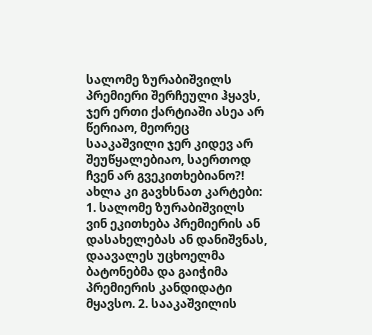სალომე ზურაბიშვილს პრემიერი შერჩეული ჰყავს, ჯერ ერთი ქარტიაში ასეა არ წერიაო, მეორეც სააკაშვილი ჯერ კიდევ არ შეუწყალებიაო, საერთოდ ჩვენ არ გვეკითხებიანო?! ახლა კი გავხსნათ კარტები: 1. სალომე ზურაბიშვილს ვინ ეკითხება პრემიერის ან დასახელებას ან დანიშვნას, დაავალეს უცხოელმა ბატონებმა და გაიჭიმა პრემიერის კანდიდატი მყავსო. 2. სააკაშვილის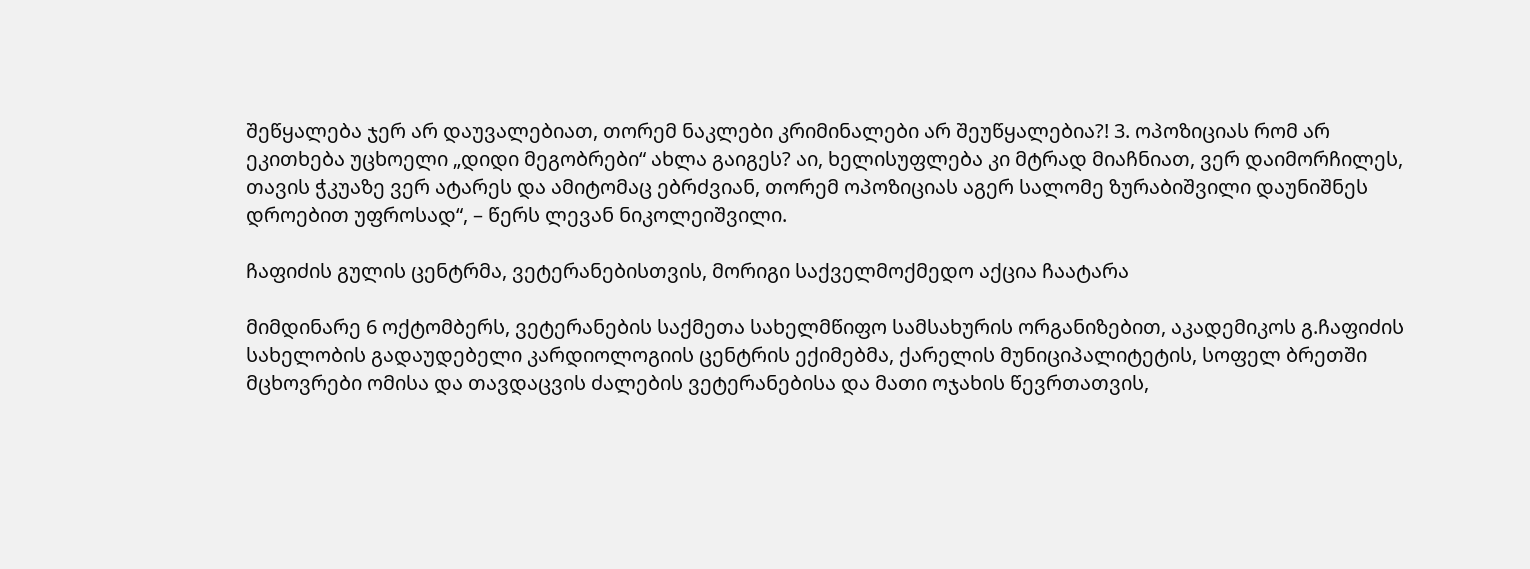შეწყალება ჯერ არ დაუვალებიათ, თორემ ნაკლები კრიმინალები არ შეუწყალებია?! 3. ოპოზიციას რომ არ ეკითხება უცხოელი „დიდი მეგობრები“ ახლა გაიგეს? აი, ხელისუფლება კი მტრად მიაჩნიათ, ვერ დაიმორჩილეს, თავის ჭკუაზე ვერ ატარეს და ამიტომაც ებრძვიან, თორემ ოპოზიციას აგერ სალომე ზურაბიშვილი დაუნიშნეს დროებით უფროსად“, – წერს ლევან ნიკოლეიშვილი.

ჩაფიძის გულის ცენტრმა, ვეტერანებისთვის, მორიგი საქველმოქმედო აქცია ჩაატარა

მიმდინარე 6 ოქტომბერს, ვეტერანების საქმეთა სახელმწიფო სამსახურის ორგანიზებით, აკადემიკოს გ.ჩაფიძის სახელობის გადაუდებელი კარდიოლოგიის ცენტრის ექიმებმა, ქარელის მუნიციპალიტეტის, სოფელ ბრეთში მცხოვრები ომისა და თავდაცვის ძალების ვეტერანებისა და მათი ოჯახის წევრთათვის,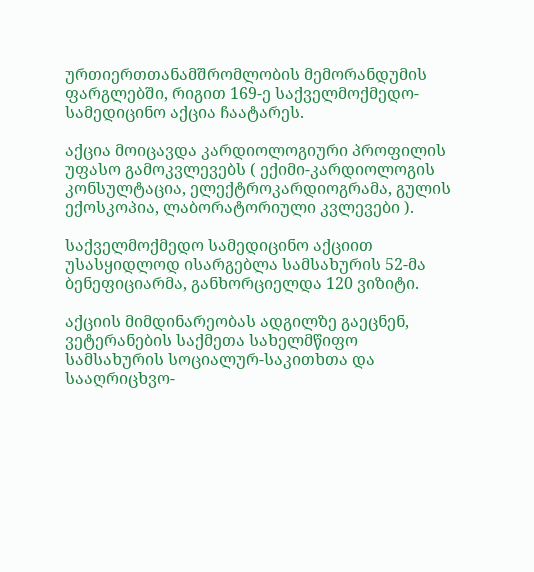ურთიერთთანამშრომლობის მემორანდუმის ფარგლებში, რიგით 169-ე საქველმოქმედო-სამედიცინო აქცია ჩაატარეს.

აქცია მოიცავდა კარდიოლოგიური პროფილის უფასო გამოკვლევებს ( ექიმი-კარდიოლოგის კონსულტაცია, ელექტროკარდიოგრამა, გულის ექოსკოპია, ლაბორატორიული კვლევები ).

საქველმოქმედო სამედიცინო აქციით უსასყიდლოდ ისარგებლა სამსახურის 52-მა ბენეფიციარმა, განხორციელდა 120 ვიზიტი.

აქციის მიმდინარეობას ადგილზე გაეცნენ, ვეტერანების საქმეთა სახელმწიფო სამსახურის სოციალურ-საკითხთა და სააღრიცხვო-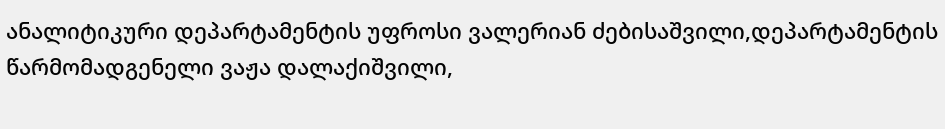ანალიტიკური დეპარტამენტის უფროსი ვალერიან ძებისაშვილი,დეპარტამენტის წარმომადგენელი ვაჟა დალაქიშვილი,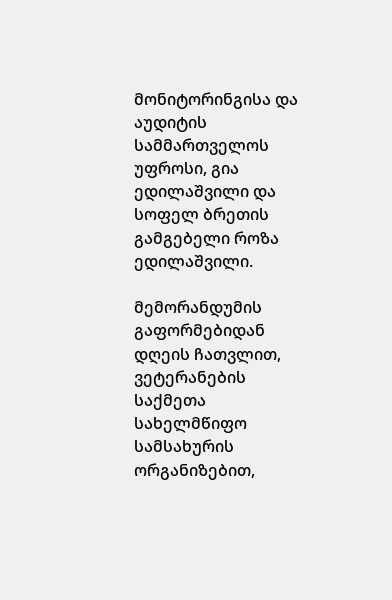მონიტორინგისა და აუდიტის სამმართველოს უფროსი, გია ედილაშვილი და სოფელ ბრეთის გამგებელი როზა ედილაშვილი.

მემორანდუმის გაფორმებიდან დღეის ჩათვლით, ვეტერანების საქმეთა სახელმწიფო სამსახურის ორგანიზებით,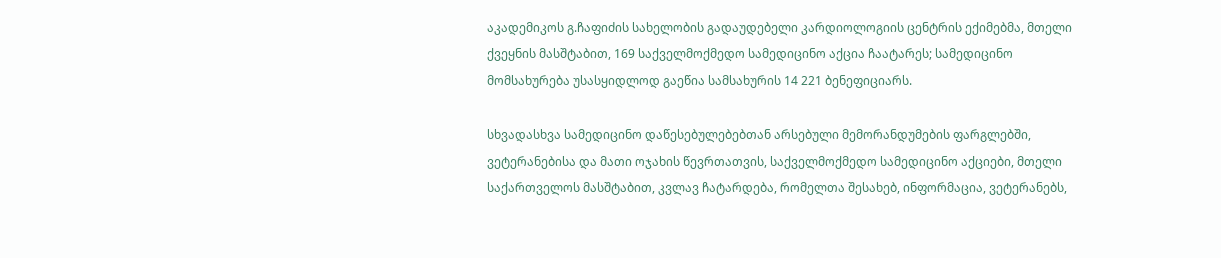აკადემიკოს გ.ჩაფიძის სახელობის გადაუდებელი კარდიოლოგიის ცენტრის ექიმებმა, მთელი ქვეყნის მასშტაბით, 169 საქველმოქმედო სამედიცინო აქცია ჩაატარეს; სამედიცინო მომსახურება უსასყიდლოდ გაეწია სამსახურის 14 221 ბენეფიციარს.

სხვადასხვა სამედიცინო დაწესებულებებთან არსებული მემორანდუმების ფარგლებში, ვეტერანებისა და მათი ოჯახის წევრთათვის, საქველმოქმედო სამედიცინო აქციები, მთელი საქართველოს მასშტაბით, კვლავ ჩატარდება, რომელთა შესახებ, ინფორმაცია, ვეტერანებს,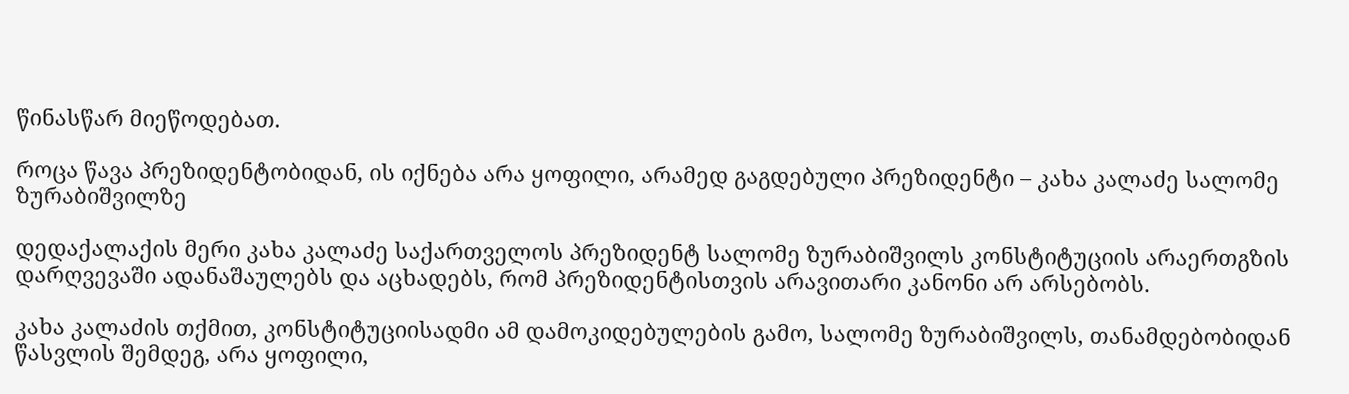წინასწარ მიეწოდებათ.

როცა წავა პრეზიდენტობიდან, ის იქნება არა ყოფილი, არამედ გაგდებული პრეზიდენტი – კახა კალაძე სალომე ზურაბიშვილზე

დედაქალაქის მერი კახა კალაძე საქართველოს პრეზიდენტ სალომე ზურაბიშვილს კონსტიტუციის არაერთგზის დარღვევაში ადანაშაულებს და აცხადებს, რომ პრეზიდენტისთვის არავითარი კანონი არ არსებობს.

კახა კალაძის თქმით, კონსტიტუციისადმი ამ დამოკიდებულების გამო, სალომე ზურაბიშვილს, თანამდებობიდან წასვლის შემდეგ, არა ყოფილი,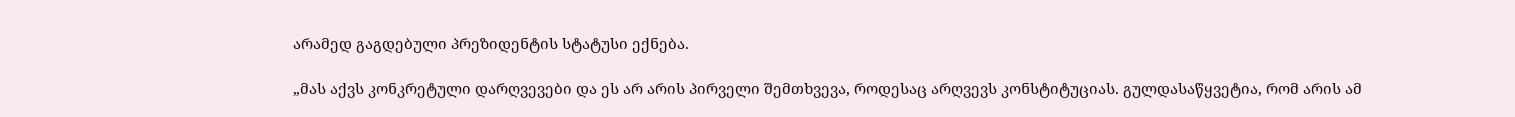არამედ გაგდებული პრეზიდენტის სტატუსი ექნება.

„მას აქვს კონკრეტული დარღვევები და ეს არ არის პირველი შემთხვევა, როდესაც არღვევს კონსტიტუციას. გულდასაწყვეტია, რომ არის ამ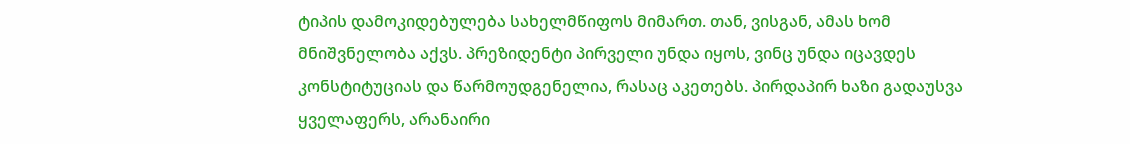ტიპის დამოკიდებულება სახელმწიფოს მიმართ. თან, ვისგან, ამას ხომ მნიშვნელობა აქვს. პრეზიდენტი პირველი უნდა იყოს, ვინც უნდა იცავდეს კონსტიტუციას და წარმოუდგენელია, რასაც აკეთებს. პირდაპირ ხაზი გადაუსვა ყველაფერს, არანაირი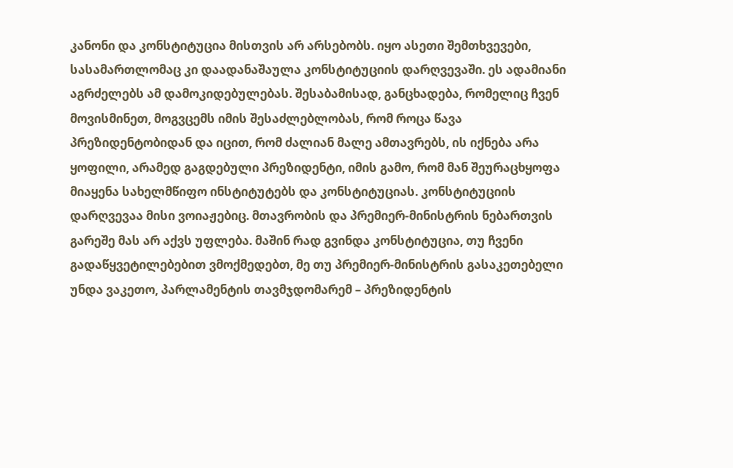კანონი და კონსტიტუცია მისთვის არ არსებობს. იყო ასეთი შემთხვევები, სასამართლომაც კი დაადანაშაულა კონსტიტუციის დარღვევაში. ეს ადამიანი აგრძელებს ამ დამოკიდებულებას. შესაბამისად, განცხადება, რომელიც ჩვენ მოვისმინეთ, მოგვცემს იმის შესაძლებლობას, რომ როცა წავა პრეზიდენტობიდან და იცით, რომ ძალიან მალე ამთავრებს, ის იქნება არა ყოფილი, არამედ გაგდებული პრეზიდენტი, იმის გამო, რომ მან შეურაცხყოფა მიაყენა სახელმწიფო ინსტიტუტებს და კონსტიტუციას. კონსტიტუციის დარღვევაა მისი ვოიაჟებიც. მთავრობის და პრემიერ-მინისტრის ნებართვის გარეშე მას არ აქვს უფლება. მაშინ რად გვინდა კონსტიტუცია, თუ ჩვენი გადაწყვეტილებებით ვმოქმედებთ, მე თუ პრემიერ-მინისტრის გასაკეთებელი უნდა ვაკეთო, პარლამენტის თავმჯდომარემ – პრეზიდენტის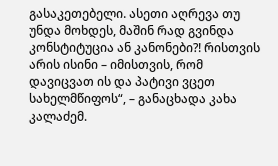გასაკეთებელი. ასეთი აღრევა თუ უნდა მოხდეს, მაშინ რად გვინდა კონსტიტუცია ან კანონები?! რისთვის არის ისინი – იმისთვის, რომ დავიცვათ ის და პატივი ვცეთ სახელმწიფოს“, – განაცხადა კახა კალაძემ.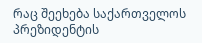რაც შეეხება საქართველოს პრეზიდენტის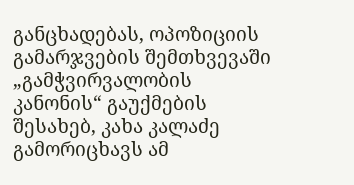განცხადებას, ოპოზიციის გამარჯვების შემთხვევაში „გამჭვირვალობის კანონის“ გაუქმების შესახებ, კახა კალაძე გამორიცხავს ამ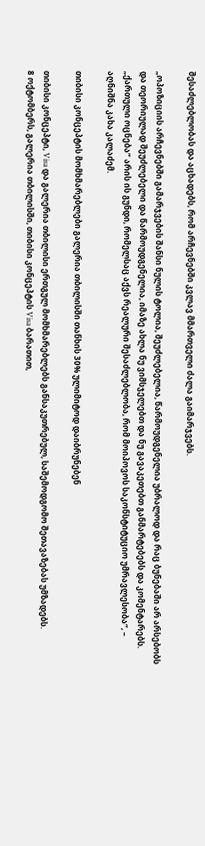შესაძლებლობას და აცხადებს, რომ არჩევნებში კვლავ მმართველი ძალა გაიმარჯვებს.

„ოპოზიციის არჩევნებში გამარჯვების შანსი ნულის ტოლია, შეუძლებელია, წარმოუდგენელია უბრალოდ და რაც ბუნებაში არ არსებობს და თეორიულად შეუძლებელი და წარმოუდგენელია, იმაზე ახლა ნუ ვიმსჯელებთ და ნუ გავაკეთებთ განმარტებებს და კომენტარებს. „ქართული ოცნება“ არის ის გუნდი, რომელსაც აქვს რეალური შესაძლებლობა, რომ მოიპოვოს საკონსტიტუციო უმრავლესობა“, – აღნიშნა კახა კალაძემ.

თიბისი კონცეპტის მომხმარებლები გალერია თბილისში თანხის 30% ულიმიტოდ დაიბრუნებენ

თიბისი კონცეპტი, Visa და გალერია თბილისი ერთგულ მომხმარებლებს განსაკუთრებულ, საშემოდგომო შეთავაზებას უმზადებს.
8 ოქტომბერს, გალერია თბილისში, თიბისი კონცეპტის Visa ბარათით,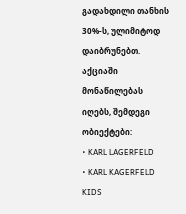გადახდილი თანხის 30%-ს, ულიმიტოდ დაიბრუნებთ.
აქციაში მონაწილებას იღებს, შემდეგი ობიექტები:
• KARL LAGERFELD
• KARL KAGERFELD KIDS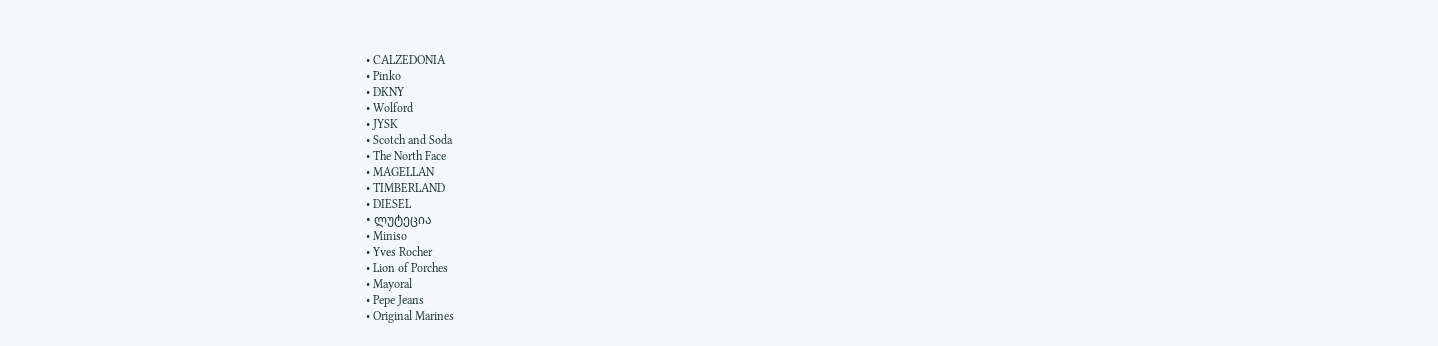• CALZEDONIA
• Pinko
• DKNY
• Wolford
• JYSK
• Scotch and Soda
• The North Face
• MAGELLAN
• TIMBERLAND
• DIESEL
• ლუტეცია
• Miniso
• Yves Rocher
• Lion of Porches
• Mayoral
• Pepe Jeans
• Original Marines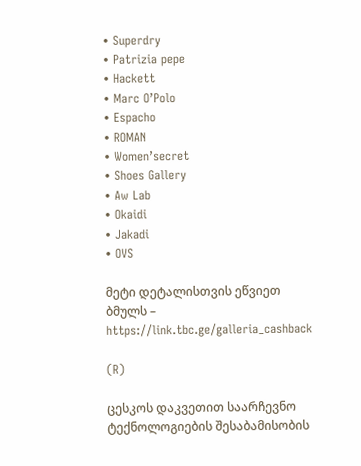• Superdry
• Patrizia pepe
• Hackett
• Marc O’Polo
• Espacho
• ROMAN
• Women’secret
• Shoes Gallery
• Aw Lab
• Okaidi
• Jakadi
• OVS

მეტი დეტალისთვის ეწვიეთ ბმულს – https://link.tbc.ge/galleria_cashback

(R)

ცესკოს დაკვეთით საარჩევნო ტექნოლოგიების შესაბამისობის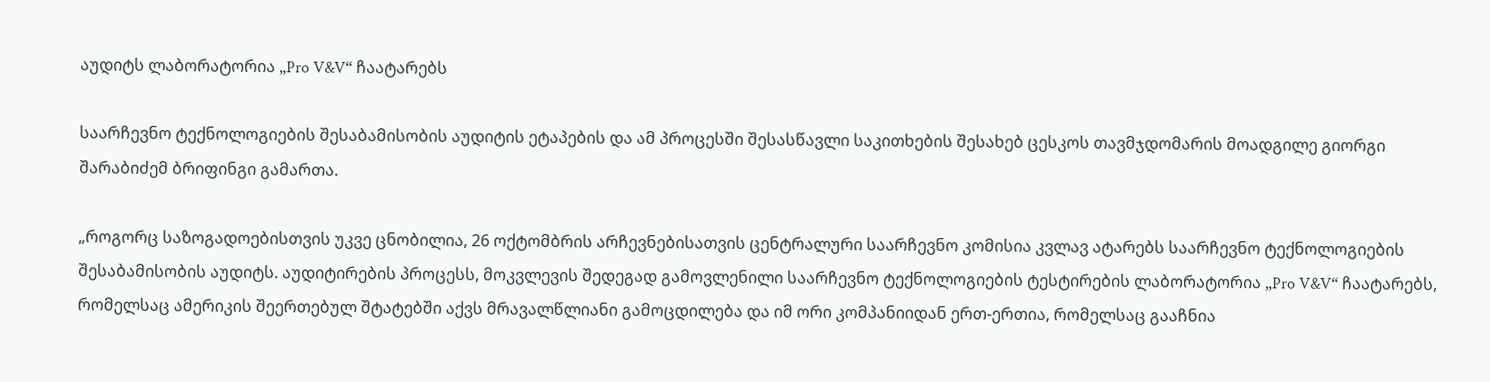აუდიტს ლაბორატორია „Pro V&V“ ჩაატარებს

საარჩევნო ტექნოლოგიების შესაბამისობის აუდიტის ეტაპების და ამ პროცესში შესასწავლი საკითხების შესახებ ცესკოს თავმჯდომარის მოადგილე გიორგი შარაბიძემ ბრიფინგი გამართა.

„როგორც საზოგადოებისთვის უკვე ცნობილია, 26 ოქტომბრის არჩევნებისათვის ცენტრალური საარჩევნო კომისია კვლავ ატარებს საარჩევნო ტექნოლოგიების შესაბამისობის აუდიტს. აუდიტირების პროცესს, მოკვლევის შედეგად გამოვლენილი საარჩევნო ტექნოლოგიების ტესტირების ლაბორატორია „Pro V&V“ ჩაატარებს, რომელსაც ამერიკის შეერთებულ შტატებში აქვს მრავალწლიანი გამოცდილება და იმ ორი კომპანიიდან ერთ-ერთია, რომელსაც გააჩნია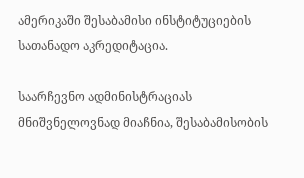ამერიკაში შესაბამისი ინსტიტუციების სათანადო აკრედიტაცია.

საარჩევნო ადმინისტრაციას მნიშვნელოვნად მიაჩნია, შესაბამისობის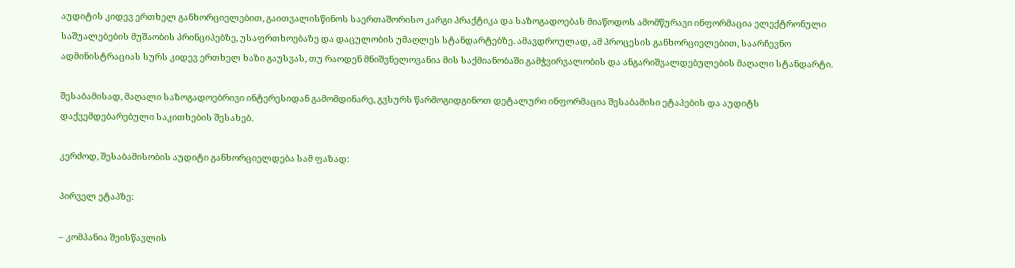აუდიტის კიდევ ერთხელ განხორციელებით, გაითვალისწინოს საერთაშორისო კარგი პრაქტიკა და საზოგადოებას მიაწოდოს ამომწურავი ინფორმაცია ელექტრონული საშუალებების მუშაობის პრინციპებზე, უსაფრთხოებაზე და დაცულობის უმაღლეს სტანდარტებზე. ამავდროულად, ამ პროცესის განხორციელებით, საარჩევნო ადმინისტრაციას სურს კიდევ ერთხელ ხაზი გაუსვას, თუ რაოდენ მნიშვნელოვანია მის საქმიანობაში გამჭვირვალობის და ანგარიშვალდებულების მაღალი სტანდარტი.

შესაბამისად, მაღალი საზოგადოებრივი ინტერესიდან გამომდინარე, გვსურს წარმოგიდგინოთ დეტალური ინფორმაცია შესაბამისი ეტაპების და აუდიტს დაქვემდებარებული საკითხების შესახებ.

კერძოდ, შესაბამისობის აუდიტი განხორციელდება სამ ფაზად:

პირველ ეტაპზე:

– კომპანია შეისწავლის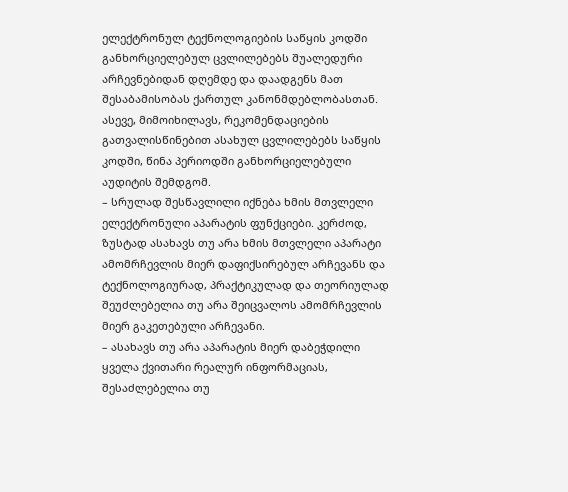ელექტრონულ ტექნოლოგიების საწყის კოდში განხორციელებულ ცვლილებებს შუალედური არჩევნებიდან დღემდე და დაადგენს მათ შესაბამისობას ქართულ კანონმდებლობასთან. ასევე, მიმოიხილავს, რეკომენდაციების გათვალისწინებით ასახულ ცვლილებებს საწყის კოდში, წინა პერიოდში განხორციელებული აუდიტის შემდგომ.
– სრულად შესწავლილი იქნება ხმის მთვლელი ელექტრონული აპარატის ფუნქციები. კერძოდ, ზუსტად ასახავს თუ არა ხმის მთვლელი აპარატი ამომრჩევლის მიერ დაფიქსირებულ არჩევანს და ტექნოლოგიურად, პრაქტიკულად და თეორიულად შეუძლებელია თუ არა შეიცვალოს ამომრჩევლის მიერ გაკეთებული არჩევანი.
– ასახავს თუ არა აპარატის მიერ დაბეჭდილი ყველა ქვითარი რეალურ ინფორმაციას, შესაძლებელია თუ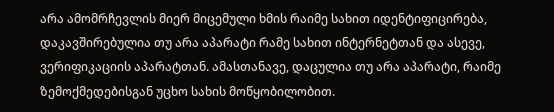არა ამომრჩევლის მიერ მიცემული ხმის რაიმე სახით იდენტიფიცირება, დაკავშირებულია თუ არა აპარატი რამე სახით ინტერნეტთან და ასევე, ვერიფიკაციის აპარატთან. ამასთანავე, დაცულია თუ არა აპარატი, რაიმე ზემოქმედებისგან უცხო სახის მოწყობილობით.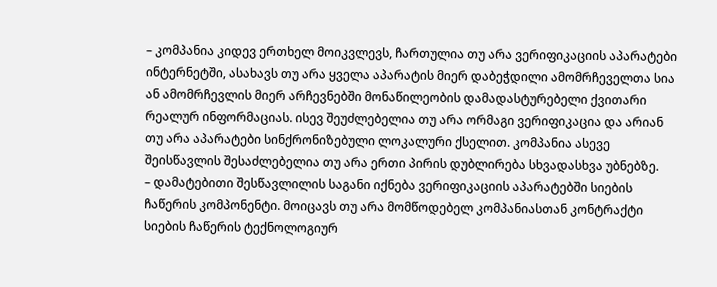– კომპანია კიდევ ერთხელ მოიკვლევს, ჩართულია თუ არა ვერიფიკაციის აპარატები ინტერნეტში, ასახავს თუ არა ყველა აპარატის მიერ დაბეჭდილი ამომრჩეველთა სია ან ამომრჩევლის მიერ არჩევნებში მონაწილეობის დამადასტურებელი ქვითარი რეალურ ინფორმაციას. ისევ შეუძლებელია თუ არა ორმაგი ვერიფიკაცია და არიან თუ არა აპარატები სინქრონიზებული ლოკალური ქსელით. კომპანია ასევე შეისწავლის შესაძლებელია თუ არა ერთი პირის დუბლირება სხვადასხვა უბნებზე.
– დამატებითი შესწავლილის საგანი იქნება ვერიფიკაციის აპარატებში სიების ჩაწერის კომპონენტი. მოიცავს თუ არა მომწოდებელ კომპანიასთან კონტრაქტი სიების ჩაწერის ტექნოლოგიურ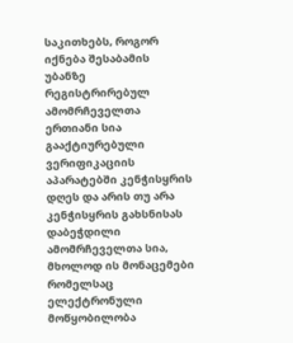საკითხებს, როგორ იქნება შესაბამის უბანზე რეგისტრირებულ ამომრჩეველთა ერთიანი სია გააქტიურებული ვერიფიკაციის აპარატებში კენჭისყრის დღეს და არის თუ არა კენჭისყრის გახსნისას დაბეჭდილი ამომრჩეველთა სია, მხოლოდ ის მონაცემები რომელსაც ელექტრონული მოწყობილობა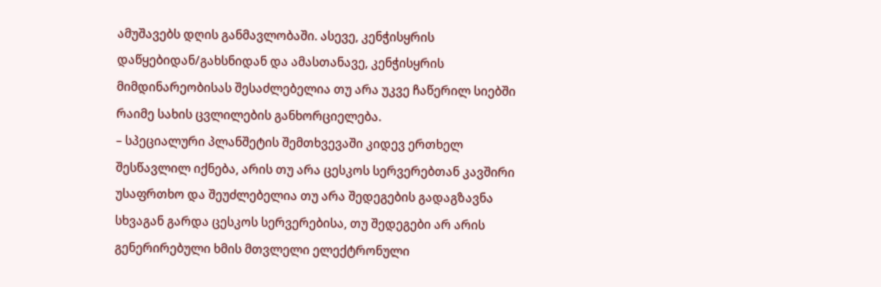ამუშავებს დღის განმავლობაში. ასევე, კენჭისყრის დაწყებიდან/გახსნიდან და ამასთანავე, კენჭისყრის მიმდინარეობისას შესაძლებელია თუ არა უკვე ჩაწერილ სიებში რაიმე სახის ცვლილების განხორციელება.
– სპეციალური პლანშეტის შემთხვევაში კიდევ ერთხელ შესწავლილ იქნება, არის თუ არა ცესკოს სერვერებთან კავშირი უსაფრთხო და შეუძლებელია თუ არა შედეგების გადაგზავნა სხვაგან გარდა ცესკოს სერვერებისა, თუ შედეგები არ არის გენერირებული ხმის მთვლელი ელექტრონული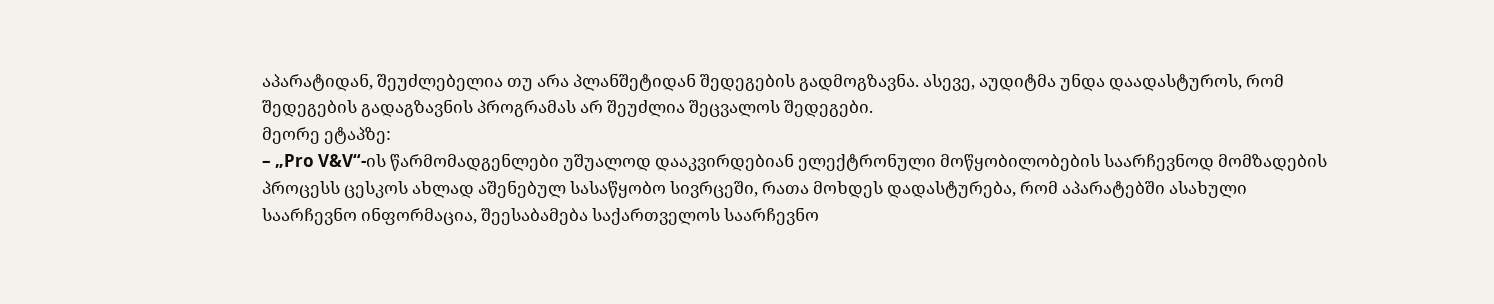აპარატიდან, შეუძლებელია თუ არა პლანშეტიდან შედეგების გადმოგზავნა. ასევე, აუდიტმა უნდა დაადასტუროს, რომ შედეგების გადაგზავნის პროგრამას არ შეუძლია შეცვალოს შედეგები.
მეორე ეტაპზე:
– „Pro V&V“-ის წარმომადგენლები უშუალოდ დააკვირდებიან ელექტრონული მოწყობილობების საარჩევნოდ მომზადების პროცესს ცესკოს ახლად აშენებულ სასაწყობო სივრცეში, რათა მოხდეს დადასტურება, რომ აპარატებში ასახული საარჩევნო ინფორმაცია, შეესაბამება საქართველოს საარჩევნო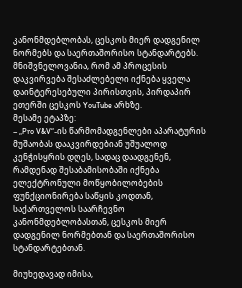კანონმდებლობას, ცესკოს მიერ დადგენილ ნორმებს და საერთაშორისო სტანდარტებს.
მნიშვნელოვანია, რომ ამ პროცესის დაკვირვება შესაძლებელი იქნება ყველა დაინტერესებული პირისთვის, პირდაპირ ეთერში ცესკოს YouTube არხზე.
მესამე ეტაპზე:
– „Pro V&V“-ის წარმომადგენლები აპარატურის მუშაობას დააკვირდებიან უშუალოდ კენჭისყრის დღეს, სადაც დაადგენენ, რამდენად შესაბამისობაში იქნება ელექტრონული მოწყობილობების ფუნქციონირება საწყის კოდთან, საქართველოს საარჩევნო კანონმდებლობასთან, ცესკოს მიერ დადგენილ ნორმებთან და საერთაშორისო სტანდარტებთან.

მიუხედავად იმისა,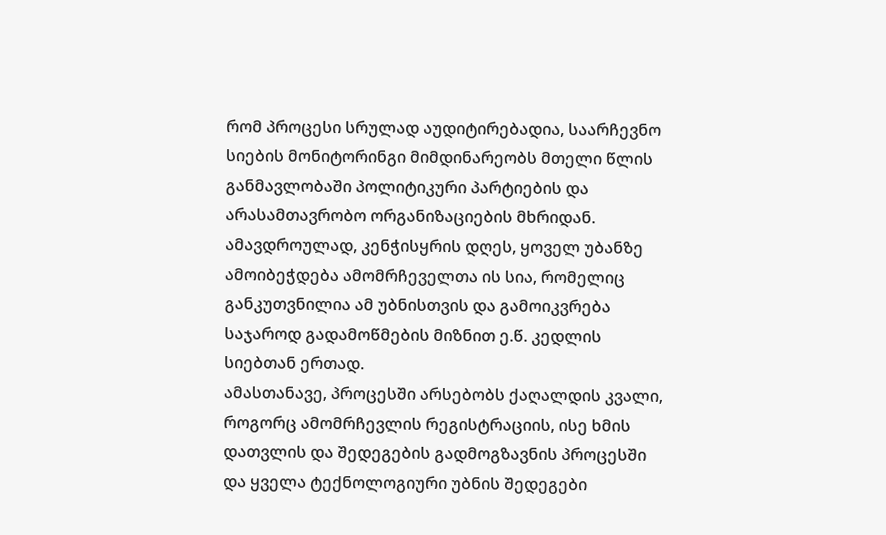რომ პროცესი სრულად აუდიტირებადია, საარჩევნო სიების მონიტორინგი მიმდინარეობს მთელი წლის განმავლობაში პოლიტიკური პარტიების და არასამთავრობო ორგანიზაციების მხრიდან. ამავდროულად, კენჭისყრის დღეს, ყოველ უბანზე ამოიბეჭდება ამომრჩეველთა ის სია, რომელიც განკუთვნილია ამ უბნისთვის და გამოიკვრება საჯაროდ გადამოწმების მიზნით ე.წ. კედლის სიებთან ერთად.
ამასთანავე, პროცესში არსებობს ქაღალდის კვალი, როგორც ამომრჩევლის რეგისტრაციის, ისე ხმის დათვლის და შედეგების გადმოგზავნის პროცესში და ყველა ტექნოლოგიური უბნის შედეგები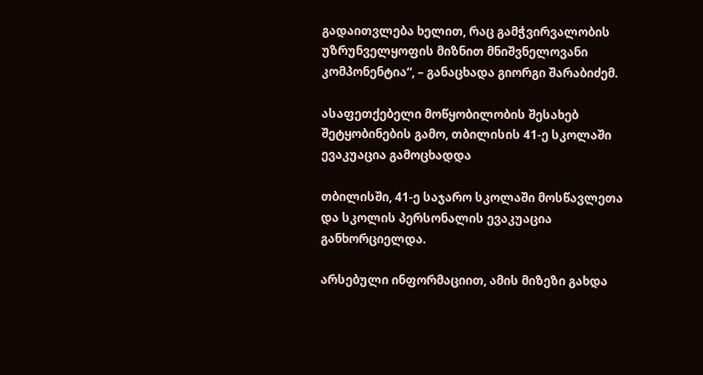გადაითვლება ხელით, რაც გამჭვირვალობის უზრუნველყოფის მიზნით მნიშვნელოვანი კომპონენტია“, – განაცხადა გიორგი შარაბიძემ.

ასაფეთქებელი მოწყობილობის შესახებ შეტყობინების გამო, თბილისის 41-ე სკოლაში ევაკუაცია გამოცხადდა

თბილისში, 41-ე საჯარო სკოლაში მოსწავლეთა და სკოლის პერსონალის ევაკუაცია განხორციელდა.

არსებული ინფორმაციით, ამის მიზეზი გახდა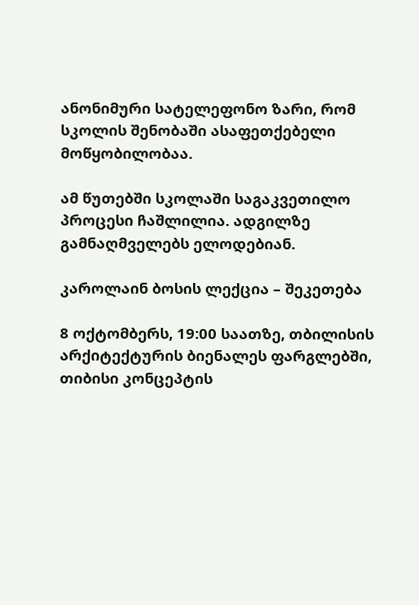ანონიმური სატელეფონო ზარი, რომ სკოლის შენობაში ასაფეთქებელი მოწყობილობაა.

ამ წუთებში სკოლაში საგაკვეთილო პროცესი ჩაშლილია. ადგილზე გამნაღმველებს ელოდებიან.

კაროლაინ ბოსის ლექცია – შეკეთება

8 ოქტომბერს, 19:00 საათზე, თბილისის არქიტექტურის ბიენალეს ფარგლებში, თიბისი კონცეპტის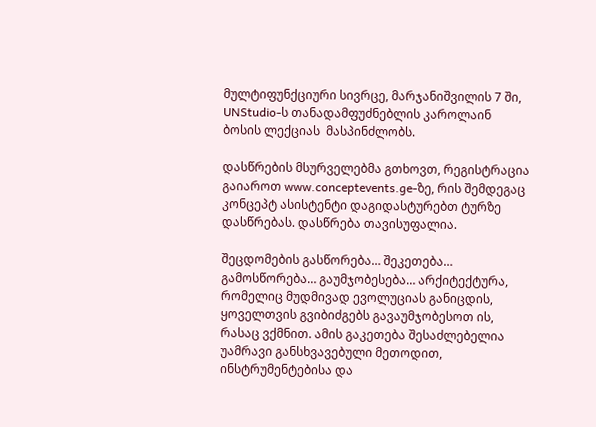მულტიფუნქციური სივრცე, მარჯანიშვილის 7 ში, UNStudio-ს თანადამფუძნებლის კაროლაინ ბოსის ლექციას  მასპინძლობს.

დასწრების მსურველებმა გთხოვთ, რეგისტრაცია გაიაროთ www.conceptevents.ge-ზე, რის შემდეგაც კონცეპტ ასისტენტი დაგიდასტურებთ ტურზე დასწრებას. დასწრება თავისუფალია.

შეცდომების გასწორება… შეკეთება… გამოსწორება… გაუმჯობესება… არქიტექტურა, რომელიც მუდმივად ევოლუციას განიცდის, ყოველთვის გვიბიძგებს გავაუმჯობესოთ ის, რასაც ვქმნით. ამის გაკეთება შესაძლებელია უამრავი განსხვავებული მეთოდით, ინსტრუმენტებისა და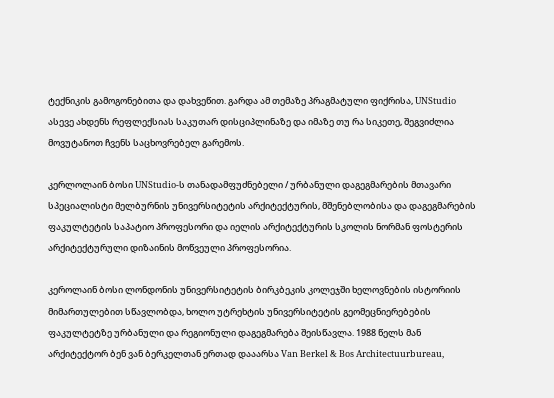ტექნიკის გამოგონებითა და დახვეწით. გარდა ამ თემაზე პრაგმატული ფიქრისა, UNStudio ასევე ახდენს რეფლექსიას საკუთარ დისციპლინაზე და იმაზე თუ რა სიკეთე, შეგვიძლია მოვუტანოთ ჩვენს საცხოვრებელ გარემოს.

კერლოლაინ ბოსი UNStudio-ს თანადამფუძნებელი / ურბანული დაგეგმარების მთავარი სპეციალისტი მელბურნის უნივერსიტეტის არქიტექტურის, მშენებლობისა და დაგეგმარების ფაკულტეტის საპატიო პროფესორი და იელის არქიტექტურის სკოლის ნორმან ფოსტერის არქიტექტურული დიზაინის მოწვეული პროფესორია.

კეროლაინ ბოსი ლონდონის უნივერსიტეტის ბირკბეკის კოლეჯში ხელოვნების ისტორიის მიმართულებით სწავლობდა, ხოლო უტრეხტის უნივერსიტეტის გეომეცნიერებების ფაკულტეტზე ურბანული და რეგიონული დაგეგმარება შეისწავლა. 1988 წელს მან არქიტექტორ ბენ ვან ბერკელთან ერთად დააარსა Van Berkel & Bos Architectuurbureau,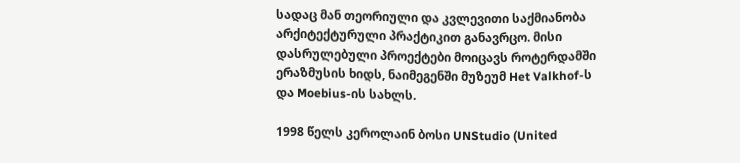სადაც მან თეორიული და კვლევითი საქმიანობა არქიტექტურული პრაქტიკით განავრცო. მისი დასრულებული პროექტები მოიცავს როტერდამში ერაზმუსის ხიდს, ნაიმეგენში მუზეუმ Het Valkhof-ს და Moebius-ის სახლს.

1998 წელს კეროლაინ ბოსი UNStudio (United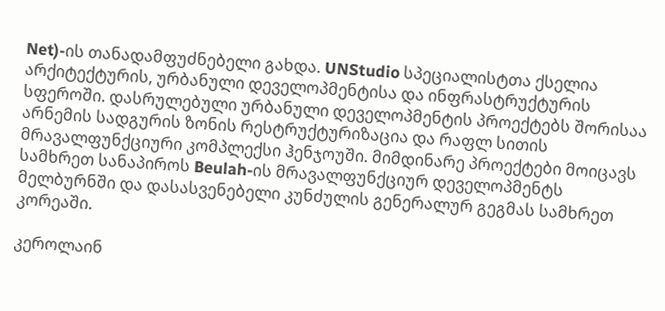Net)-ის თანადამფუძნებელი გახდა. UNStudio სპეციალისტთა ქსელია არქიტექტურის, ურბანული დეველოპმენტისა და ინფრასტრუქტურის სფეროში. დასრულებული ურბანული დეველოპმენტის პროექტებს შორისაა არნემის სადგურის ზონის რესტრუქტურიზაცია და რაფლ სითის მრავალფუნქციური კომპლექსი ჰენჯოუში. მიმდინარე პროექტები მოიცავს სამხრეთ სანაპიროს Beulah-ის მრავალფუნქციურ დეველოპმენტს მელბურნში და დასასვენებელი კუნძულის გენერალურ გეგმას სამხრეთ კორეაში.

კეროლაინ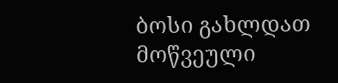ბოსი გახლდათ მოწვეული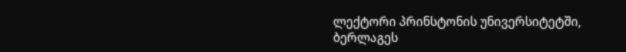ლექტორი პრინსტონის უნივერსიტეტში, ბერლაგეს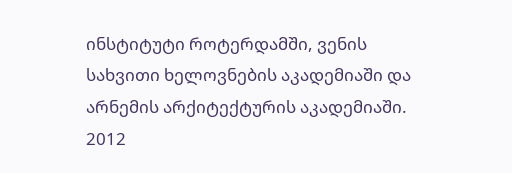ინსტიტუტი როტერდამში, ვენის სახვითი ხელოვნების აკადემიაში და არნემის არქიტექტურის აკადემიაში. 2012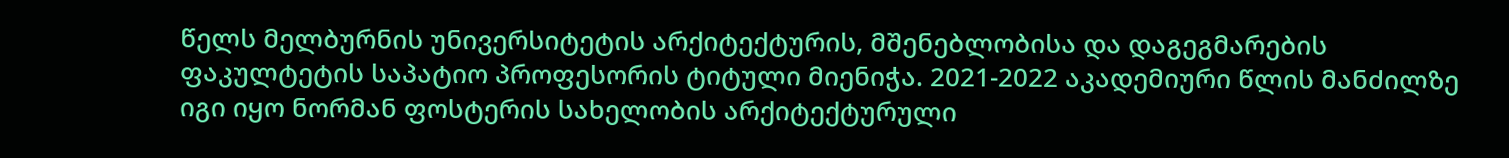წელს მელბურნის უნივერსიტეტის არქიტექტურის, მშენებლობისა და დაგეგმარების ფაკულტეტის საპატიო პროფესორის ტიტული მიენიჭა. 2021-2022 აკადემიური წლის მანძილზე იგი იყო ნორმან ფოსტერის სახელობის არქიტექტურული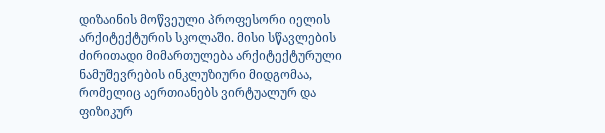დიზაინის მოწვეული პროფესორი იელის არქიტექტურის სკოლაში. მისი სწავლების ძირითადი მიმართულება არქიტექტურული ნამუშევრების ინკლუზიური მიდგომაა, რომელიც აერთიანებს ვირტუალურ და  ფიზიკურ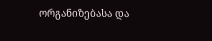ორგანიზებასა და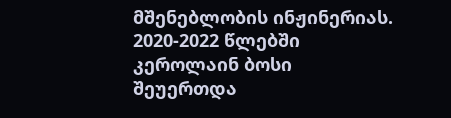მშენებლობის ინჟინერიას. 2020-2022 წლებში კეროლაინ ბოსი შეუერთდა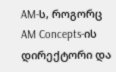AM-ს, როგორც AM Concepts-ის დირექტორი და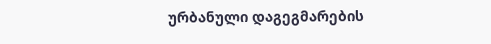ურბანული დაგეგმარების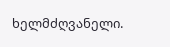ხელმძღვანელი.